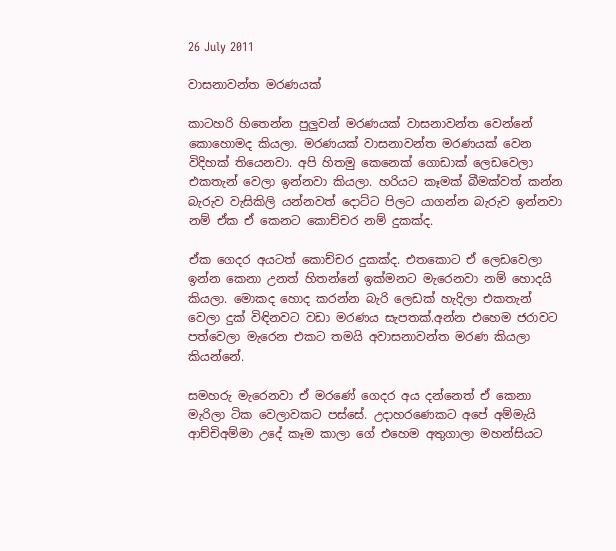26 July 2011

වාසනාවන්ත මරණයක්

කාටහරි හිතෙන්න පුලුවන් මරණයක් වාසනාවන්ත වෙන්නේ කොහොමද කියලා. මරණයක් වාසනාවන්ත මරණයක් වෙන විදිහක් තියෙනවා. අපි හිතමු කෙනෙක් ගොඩාක් ලෙඩවෙලා එකතැන් වෙලා ඉන්නවා කියලා. හරියට කෑමක් බීමක්වත් කන්න බැරුව වැසිකිලි යන්නවත් දොට්ට පිලට යාගන්න බැරුව ඉන්නවා නම් ඒක ඒ කෙනට කොච්චර නම් දුකක්ද.

ඒක ගෙදර අයටත් කොච්චර දුකක්ද. එතකොට ඒ ලෙඩවෙලා ඉන්න කෙනා උනත් හිතන්නේ ඉක්මනට මැරෙනවා නම් හොදයි කියලා. මොකද හොද කරන්න බැරි ලෙඩක් හැදිලා එකතැන් වෙලා දුක් විඳිනවට වඩා මරණය සැපතක්.අන්න එහෙම ජරාවට පත්වෙලා මැරෙන එකට තමයි අවාසනාවන්ත මරණ කියලා කියන්නේ.

සමහරු මැරෙනවා ඒ මරණේ ගෙදර අය දන්නෙත් ඒ කෙනා මැරිලා ටික වෙලාවකට පස්සේ. උදාහරණෙකට අපේ අම්මැයි ආච්චිඅම්මා උදේ කෑම කාලා ගේ එහෙම අතුගාලා මහන්සියට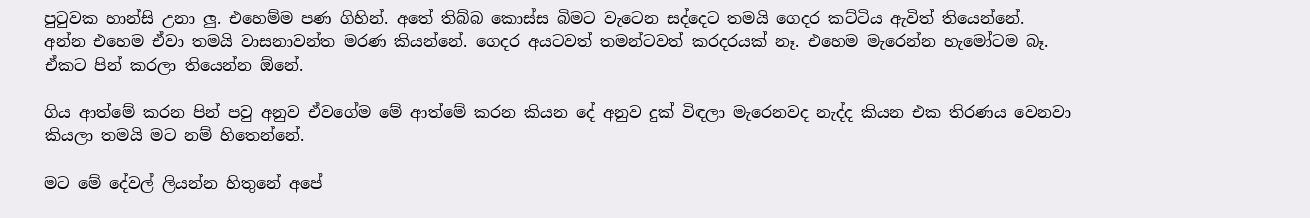පුටුවක හාන්සි උනා ලු. එහෙම්ම පණ ගිහින්. අතේ තිබ්බ කොස්ස බිමට වැටෙන සද්දෙට තමයි ගෙදර කට්ටිය ඇවිත් තියෙන්නේ. අන්න එහෙම ඒවා තමයි වාසනාවන්ත මරණ කියන්නේ. ගෙදර අයටවත් තමන්ටවත් කරදරයක් නෑ. එහෙම මැරෙන්න හැමෝටම බෑ. ඒකට පින් කරලා තියෙන්න ඕනේ.

ගිය ආත්මේ කරන පින් පවු අනුව ඒවගේම මේ ආත්මේ කරන කියන දේ අනුව දුක් විඳලා මැරෙනවද නැද්ද කියන එක තිරණය වෙනවා කියලා තමයි මට නම් හිතෙන්නේ.

මට මේ දේවල් ලියන්න හිතුනේ අපේ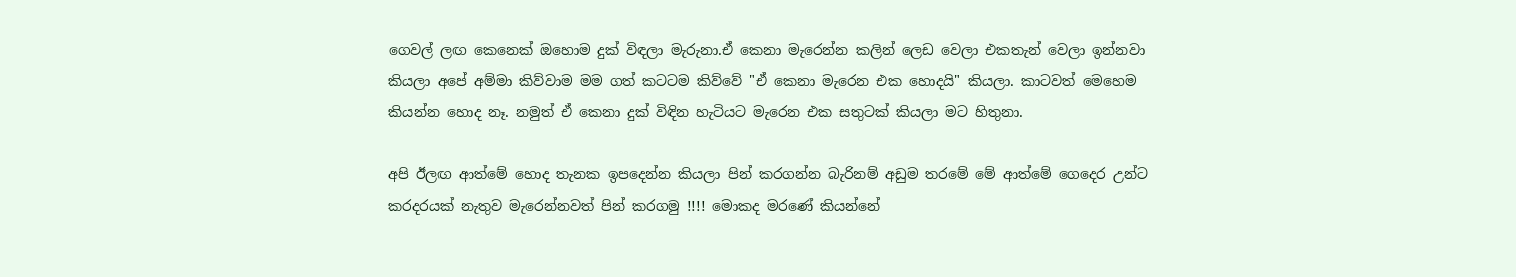ගෙවල් ලඟ කෙනෙක් ඔහොම දුක් විඳලා මැරුනා.ඒ කෙනා මැරෙන්න කලින් ලෙඩ වෙලා එකතැන් වෙලා ඉන්නවා කියලා අපේ අම්මා කිව්වාම මම ගත් කටටම කිව්වේ "ඒ කෙනා මැරෙන එක හොදයි" කියලා. කාටවත් මෙහෙම කියන්න හොද නෑ. නමුත් ඒ කෙනා දුක් විඳින හැටියට මැරෙන එක සතුටක් කියලා මට හිතුනා.

අපි ඊලඟ ආත්මේ හොද තැනක ඉපදෙන්න කියලා පින් කරගන්න බැරිනම් අඩුම තරමේ මේ ආත්මේ ගෙදෙර උන්ට කරදරයක් නැතුව මැරෙන්නවත් පින් කරගමු !!!! මොකද මරණේ කියන්නේ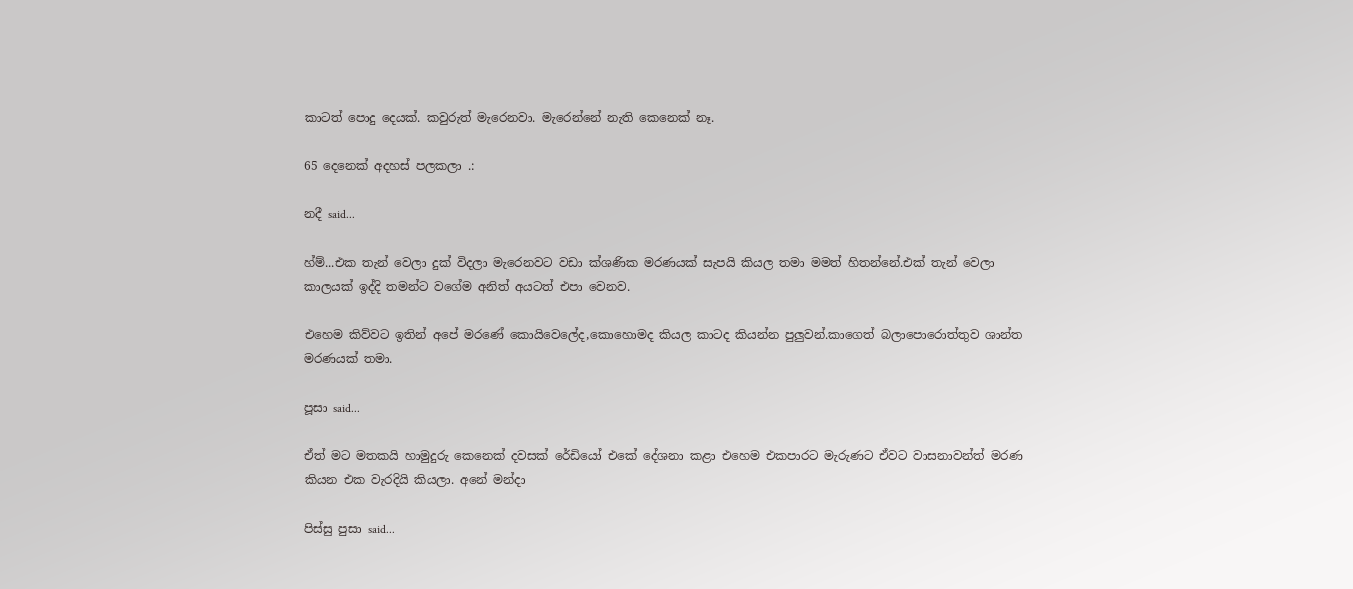කාටත් පොදු දෙයක්. කවුරුත් මැරෙනවා. මැරෙන්නේ නැති කෙනෙක් නෑ.

65 දෙනෙක් අදහස් පලකලා .:

නදී said...

හ්ම්...එක තැන් වෙලා දුක් විදලා මැරෙනවට වඩා ක්ශණික මරණයක් සැපයි කියල තමා මමත් හිතන්නේ.එක් තැන් වෙලා කාලයක් ඉද්දි තමන්ට වගේම අනිත් අයටත් එපා වෙනව.

එහෙම කිව්වට ඉතින් අපේ මරණේ කොයිවෙලේද,කොහොමද කියල කාටද කියන්න පුලුවන්.කාගෙත් බලාපොරොත්තුව ශාන්ත මරණයක් තමා.

පූසා said...

ඒත් මට මතකයි හාමුදුරු කෙනෙක් දවසක් රේඩියෝ එකේ දේශනා කළා එහෙම එකපාරට මැරුණට ඒවට වාසනාවන්ත් මරණ කියන එක වැරදියි කියලා. අනේ මන්දා

පිස්සු පුසා said...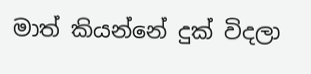මාත් කියන්නේ දුක් විදලා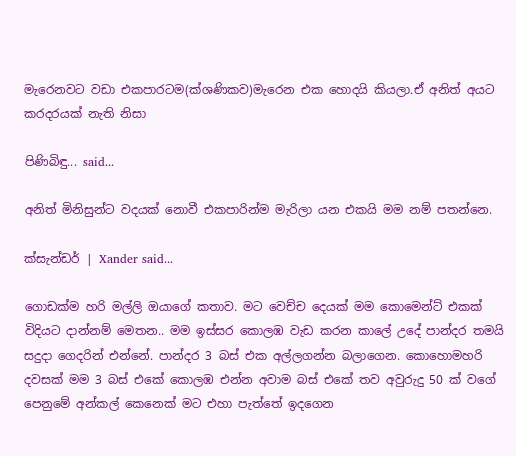මැරෙනවට වඩා එකපාරටම(ක්ශණිකව)මැරෙන එක හොදයි කියලා.ඒ අනිත් අයට කරදරයක් නැති නිසා

පිණිබිඳු... said...

අනිත් මිනිසුන්ට වදයක් නොවී එකපාරින්ම මැරිලා යන එකයි මම නම් පතන්නෙ.

ක්සැන්ඩර් | Xander said...

ගොඩක්ම හරි මල්ලි ඔයාගේ කතාව. මට වෙච්ච දෙයක් මම කොමෙන්ට් එකක් විදියට දාන්නම් මෙතන.. මම ඉස්සර කොලඹ වැඩ කරන කාලේ උදේ පාන්දර තමයි සදුදා ගෙදරින් එන්නේ. පාන්දර 3 බස් එක අල්ලගන්න බලාගෙන. කොහොමහරි දවසක් මම 3 බස් එකේ කොලඹ එන්න අවාම බස් එකේ තව අවුරුදු 50 ක් වගේ පෙනුමේ අන්කල් කෙනෙක් මට එහා පැත්තේ ඉදගෙන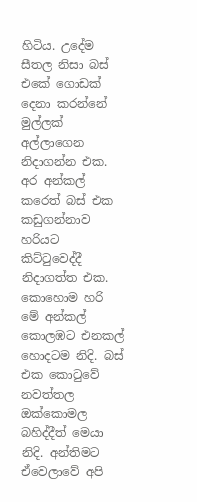හිටිය. උදේම සීතල නිසා බස් එකේ ගොඩක් දෙනා කරන්නේ මුල්ලක් අල්ලාගෙන නිදාගන්න එක. අර අන්කල් කරෙත් බස් එක කඩුගන්නාව හරියට කිට්ටුවෙද්දී නිදාගත්ත එක. කොහොම හරි මේ අන්කල් කොලඹට එනකල් හොදටම නිදි. බස් එක කොටුවේ නවත්තල ඔක්කොමල බහිද්දීත් මෙයා නිදි. අන්තිමට ඒවෙලාවේ අපි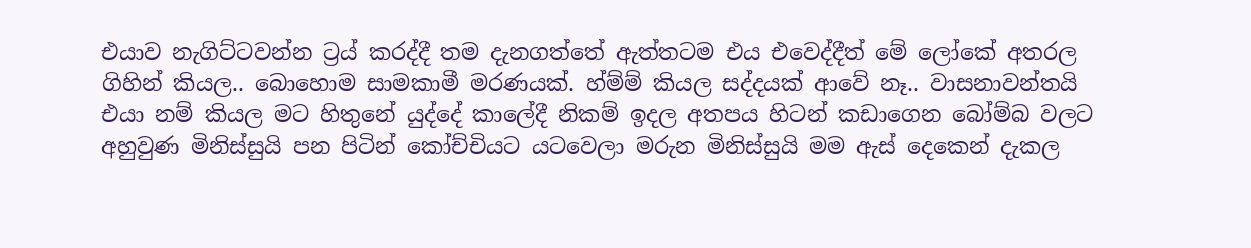එයාව නැගිට්ටවන්න ට්‍රය් කරද්දී තම දැනගත්තේ ඇත්තටම එය එවෙද්දීත් මේ ලෝකේ අතරල ගිහින් කියල.. බොහොම සාමකාමී මරණයක්. හ්ම්ම් කියල සද්දයක් ආවේ නෑ.. වාසනාවන්තයි එයා නම් කියල මට හිතුනේ යුද්දේ කාලේදී නිකම් ඉදල අතපය හිටන් කඩාගෙන බෝම්බ වලට අහුවුණ මිනිස්සුයි පන පිටින් කෝච්චියට යටවෙලා මරුන මිනිස්සුයි මම ඇස් දෙකෙන් දැකල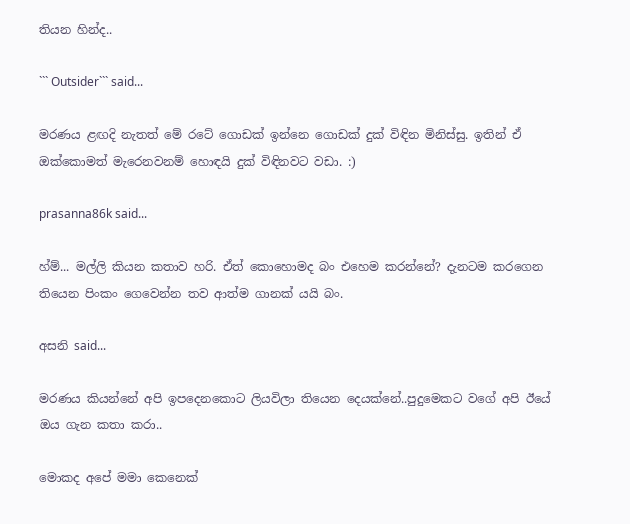තියන හින්ද..

``` Outsider``` said...

මරණය ළඟදි නැතත් මේ රටේ ගොඩක් ඉන්නෙ ගොඩක් දුක් විඳින මිනිස්සු. ඉතින් ඒ ඔක්කොමත් මැරෙනවනම් හොඳයි දුක් විඳිනවට වඩා. :)

prasanna86k said...

හ්ම්... මල්ලි කියන කතාව හරි. ඒත් කොහොමද බං එහෙම කරන්නේ? දැනටම කරගෙන තියෙන පිංකං ගෙවෙන්න තව ආත්ම ගානක් යයි බං.

අසනි said...

මරණය කියන්නේ අපි ඉපදෙනකොට ලියවිලා තියෙන දෙයක්නේ..පුදුමෙකට වගේ අපි ඊයේ ඔය ගැන කතා කරා..

මොකද අපේ මමා කෙනෙක්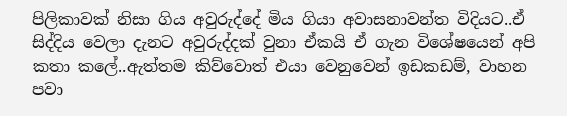පිලිකාවක් නිසා ගිය අවුරුද්දේ මිය ගියා අවාසනාවන්ත විදියට..ඒ සිද්දිය වෙලා දැනට අවුරුද්දක් වුනා ඒකයි ඒ ගැන විශේෂයෙන් අපි කතා කලේ..ඇත්තම කිව්වොත් එයා වෙනුවෙන් ඉඩකඩම්, වාහන පවා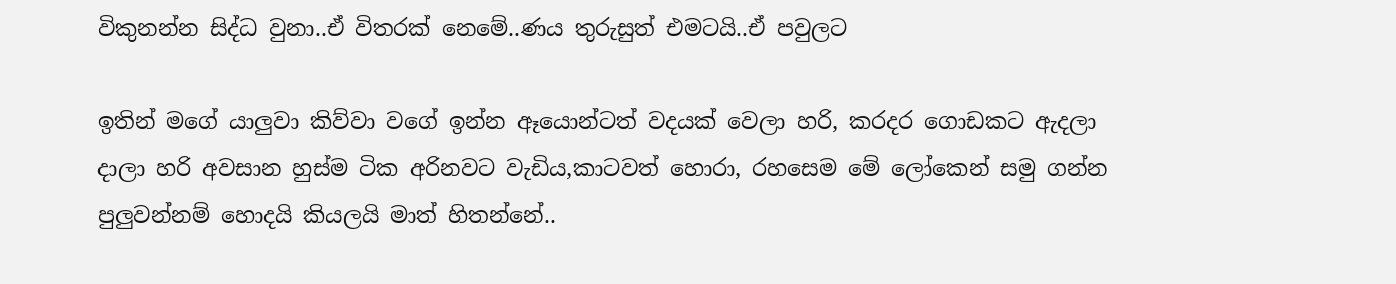විකුනන්න සිද්ධ වුනා..ඒ විතරක් නෙමේ..ණය තුරුසුත් එමටයි..ඒ පවුලට

ඉතින් මගේ යාලුවා කිව්වා වගේ ඉන්න ඈයොන්ටත් වදයක් වෙලා හරි, කරදර ගොඩකට ඇදලා දාලා හරි අවසාන හුස්ම ටික අරිනවට වැඩිය,කාටවත් හොරා, රහසෙම මේ ලෝකෙන් සමු ගන්න පුලුවන්නම් හොදයි කියලයි මාත් හිතන්නේ..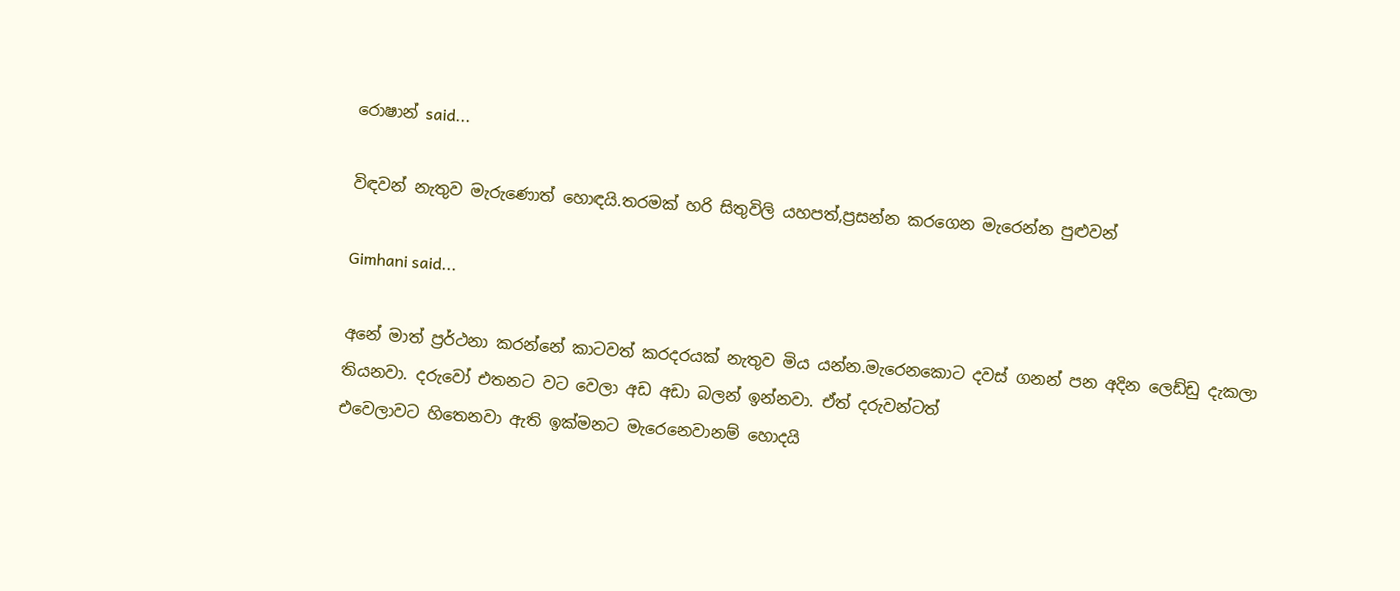රොෂාන් said...

විඳවන් නැතුව මැරුණොත් හොඳයි.තරමක් හරි සිතුවිලි යහපත්,ප්‍රසන්න කරගෙන මැරෙන්න පුළුවන්

Gimhani said...

අනේ මාත් ප්‍රර්ථනා කරන්නේ කාටවත් කරදරයක් නැතුව මිය යන්න.මැරෙනකොට දවස් ගනන් පන අදින ලෙඩ්ඩු දැකලා තියනවා. දරුවෝ එතනට වට වෙලා අඩ අඩා බලන් ඉන්නවා. ඒත් දරුවන්ටත්
එවෙලාවට හිතෙනවා ඇති ඉක්මනට මැරෙනෙවානම් හොදයි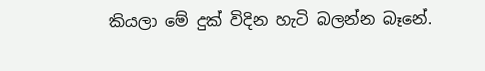කියලා මේ දුක් විදින හැටි බලන්න බෑනේ.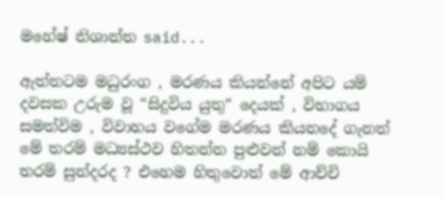මහේෂ් නිශාන්ත said...

ඇත්තටම මධුරංග , මරණය කියන්නේ අපිට යම් දවසක උරුම වූ “සිදුවිය යුතු“ දෙයක් , විභාගය සමත්විම , විවාහය වගේම මරණය කියනදේ ගැනත් මේ තරම් මධ්‍යස්ථව හිතන්න පුළුවන් නම් කොයි තරම් සුන්දරද ? එහෙම හිතුවොත් මේ ආච්චි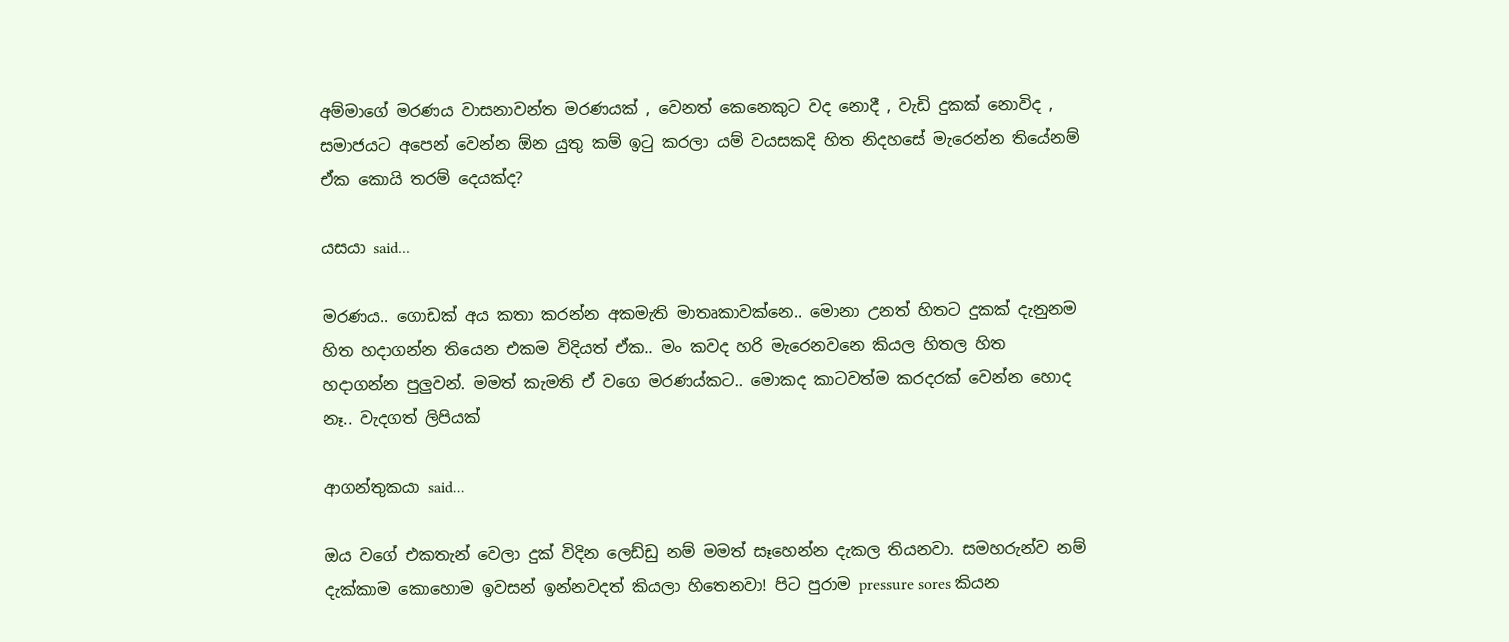අම්මාගේ මරණය වාසනාවන්ත මරණයක් , වෙනත් කෙනෙකුට වද නොදී , වැඩි දුකක් නොවිද , සමාජයට අපෙන් වෙන්න ඕන යුතු කම් ඉටු කරලා යම් වයසකදි හිත නිදහසේ මැරෙන්න තියේනම් ඒක කොයි තරම් දෙයක්ද?

යසයා said...

මරණය.. ගොඩක් අය කතා කරන්න අකමැති මාතෘකාවක්නෙ.. මොනා උනත් හිතට දුකක් දැනුනම හිත හදාගන්න තියෙන එකම විදියත් ඒක.. මං කවද හරි මැරෙනවනෙ කියල හිතල හිත හදාගන්න පුලුවන්. මමත් කැමති ඒ වගෙ මරණය්කට.. මොකද කාටවත්ම කරදරක් වෙන්න හොද නෑ.. වැදගත් ලිපියක්

ආගන්තුකයා said...

ඔය වගේ එකතැන් වෙලා දුක් විදින ලෙඩ්ඩු නම් මමත් සෑහෙන්න දැකල තියනවා. සමහරුන්ව නම් දැක්කාම කොහොම ඉවසන් ඉන්නවදත් කියලා හිතෙනවා! පිට පුරාම pressure sores කියන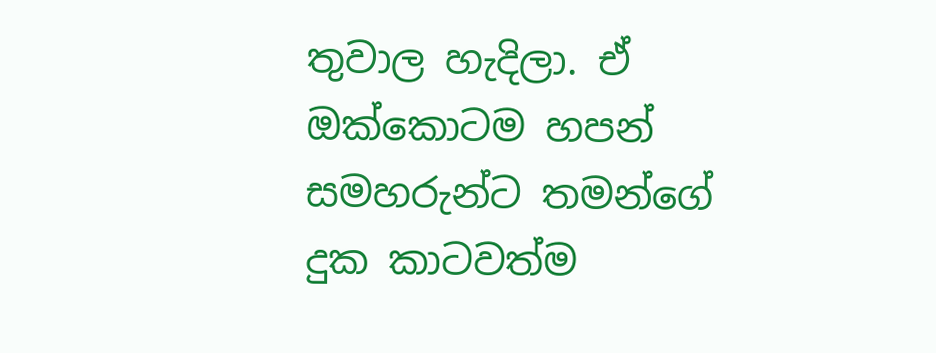තුවාල හැදිලා. ඒ ඔක්කොටම හපන් සමහරුන්ට තමන්ගේ දුක කාටවත්ම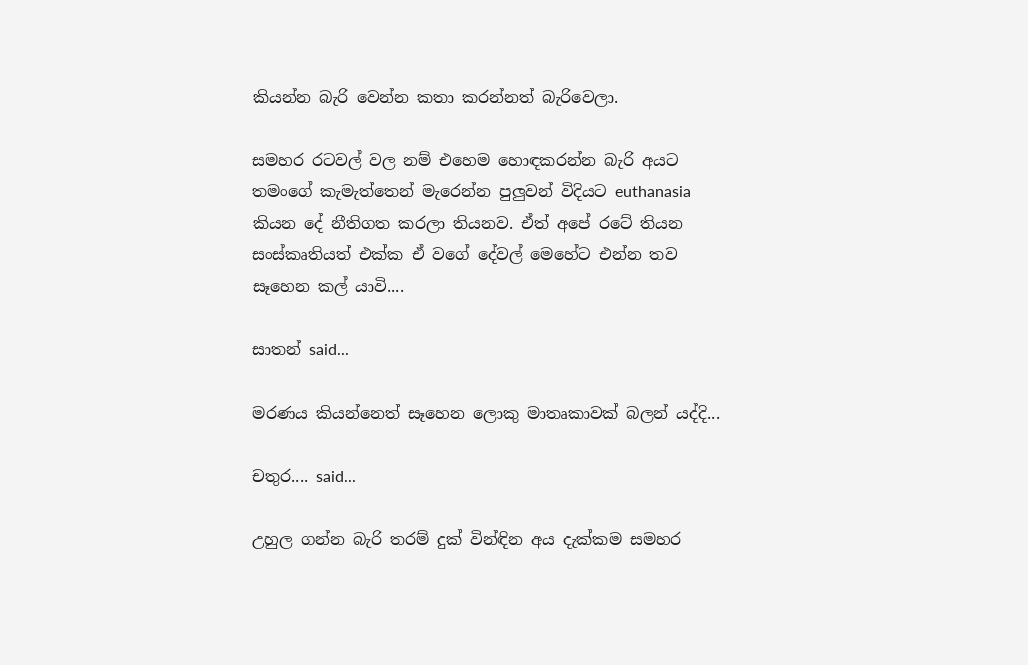කියන්න බැරි වෙන්න කතා කරන්නත් බැරිවෙලා.

සමහර රටවල් වල නම් එහෙම හොඳකරන්න බැරි අයට තමංගේ කැමැත්තෙන් මැරෙන්න පුලුවන් විදියට euthanasia කියන දේ නීතිගත කරලා තියනව. ඒත් අපේ රටේ තියන සංස්කෘතියත් එක්ක ඒ වගේ දේවල් මෙහේට එන්න තව සෑහෙන කල් යාවි....

සාතන් said...

මරණය කියන්නෙත් සෑහෙන ලොකු මාතෘකාවක් බලන් යද්දි...

චතුර.... said...

උහුල ගන්න බැරි තරම් දුක් වින්ඳින අය දැක්කම සමහර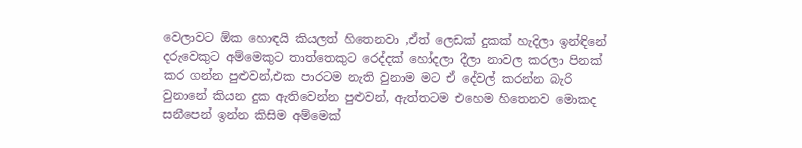වෙලාවට ඕක හොඳයි කියලත් හිතෙනවා ,ඒත් ලෙඩක් දුකක් හැදිලා ඉන්ඳිනේ දරුවෙකුට අම්මෙකුට තාත්තෙකුට රෙද්දක් හෝදලා දීලා නාවල කරලා පිනක් කර ගන්න පුළුවන්,එක පාරටම නැති වුනාම මට ඒ දේවල් කරන්න බැරි වුනානේ කියන දුක ඇතිවෙන්න පුළුවන්, ඇත්තටම එහෙම හිතෙනව මොකද සනීපෙන් ඉන්න කිසිම අම්මෙක්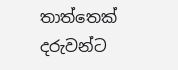තාත්තෙක් දරුවන්ට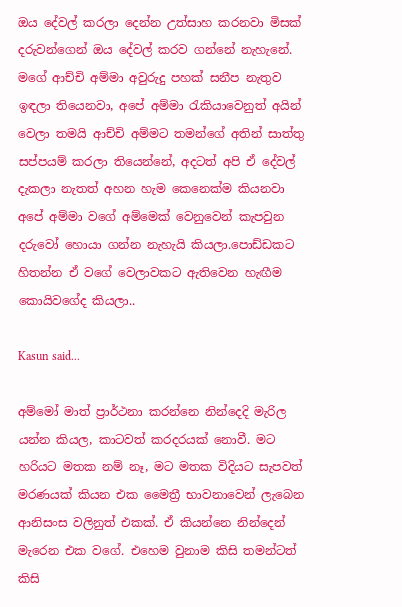ඔය දේවල් කරලා දෙන්න උත්සාහ කරනවා මිසක් දරුවන්ගෙන් ඔය දේවල් කරව ගන්නේ නැහැනේ.
මගේ ආච්චි අම්මා අවුරුදු පහක් සනීප නැතුව ඉඳලා තියෙනවා, අපේ අම්මා රැකියාවෙනුත් අයින් වෙලා තමයි ආච්චි අම්මට තමන්ගේ අතින් සාත්තු සප්පයම් කරලා තියෙන්නේ, අදටත් අපි ඒ දේවල් දැකලා නැතත් අහන හැම කෙනෙක්ම කියනවා අපේ අම්මා වගේ අම්මෙක් වෙනුවෙන් කැපවුන දරුවෝ හොයා ගන්න නැහැයි කියලා.පොඩ්ඩකට හිතන්න ඒ වගේ වෙලාවකට ඇතිවෙන හැඟීම කොයිවගේද කියලා..

Kasun said...

අම්මෝ මාත් ප්‍රාර්ථනා කරන්නෙ නින්දෙදි මැරිල යන්න කියල, කාටවත් කරදරයක් නොවී. මට හරියට මතක නම් නෑ, මට මතක විදියට සැපවත් මරණයක් කියන එක මෛත්‍රී භාවනාවෙන් ලැබෙන ආනිසංස වලිනුත් එකක්. ඒ කියන්නෙ නින්දෙන් මැරෙන එක වගේ. එහෙම වුනාම කිසි තමන්ටත් කිසි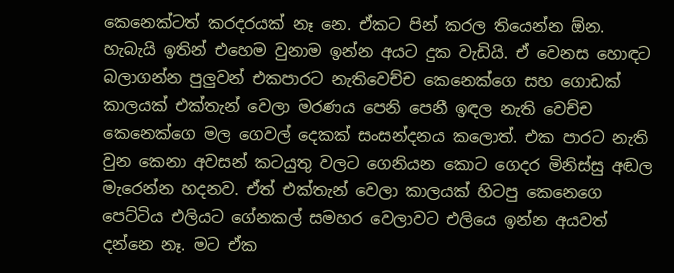කෙනෙක්ටත් කරදරයක් නෑ නෙ. ඒකට පින් කරල තියෙන්න ඕන. හැබැයි ඉතින් එහෙම වුනාම ඉන්න අයට දුක වැඩියි. ඒ වෙනස හොඳට බලාගන්න පුලුවන් එකපාරට නැතිවෙච්ච කෙනෙක්ගෙ සහ ගොඩක් කාලයක් එක්තැන් වෙලා මරණය පෙනි පෙනී ඉඳල නැති වෙච්ච කෙනෙක්ගෙ මල ගෙවල් දෙකක් සංසන්දනය කලොත්. එක පාරට නැති වුන කෙනා අවසන් කටයුතු වලට ගෙනියන කොට ගෙදර මිනිස්සු අඬල මැරෙන්න හදනව. ඒත් එක්තැන් වෙලා කාලයක් හිටපු කෙනෙගෙ පෙට්ටිය එලියට ගේනකල් සමහර වෙලාවට එලියෙ ඉන්න අයවත් දන්නෙ නෑ. මට ඒක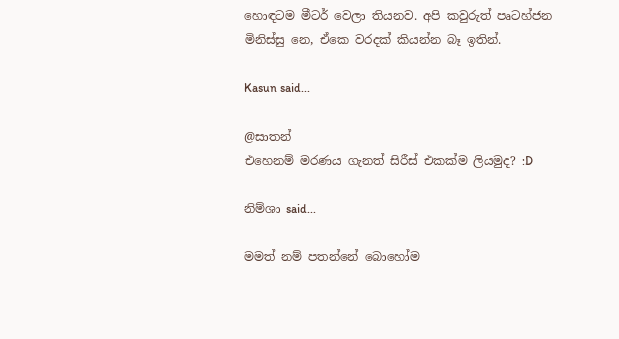හොඳටම මීටර් වෙලා තියනව. අපි කවුරුත් පෘටහ්ජන මිනිස්සු නෙ, ඒකෙ වරදක් කියන්න බෑ ඉතින්.

Kasun said...

@සාතන්
එහෙනම් මරණය ගැනත් සිරීස් එකක්ම ලියමුද? :D

නිම්ශා said...

මමත් නම් පතන්නේ බොහෝම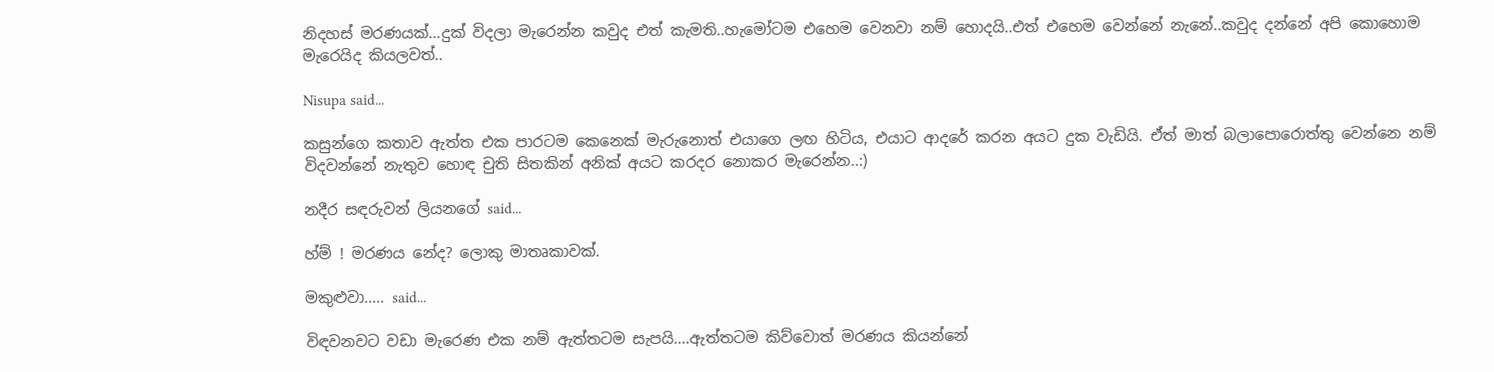නිදහස් මරණයක්...දුක් විදලා මැරෙන්න කවුද එත් කැමති..හැමෝටම එහෙම වෙනවා නම් හොදයි..එත් එහෙම වෙන්නේ නැනේ..කවුද දන්නේ අපි කොහොම මැරෙයිද කියලවත්..

Nisupa said...

කසුන්ගෙ කතාව ඇත්ත එක පාරටම කෙනෙක් මැරුනොත් එයාගෙ ලඟ හිටිය, එයාට ආදරේ කරන අයට දුක වැඩියි. ඒත් මාත් බලාපොරොත්තු වෙන්නෙ නම් විදවන්නේ නැතුව හොඳ චුති සිතකින් අනික් අයට කරදර නොකර මැරෙන්න..:)

නදීර සඳරුවන් ලියනගේ said...

හ්ම් ! මරණය නේද? ලොකු මාතෘකාවක්.

මකුළුවා..... said...

විඳවනවට වඩා මැරෙණ එක නම් ඇත්තටම සැපයි....ඇත්තටම කිව්වොත් මරණය කියන්නේ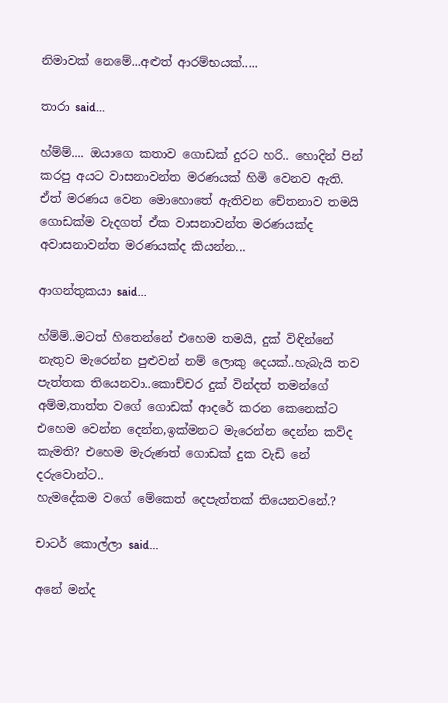නිමාවක් නෙමේ...අළුත් ආරම්භයක්.....

තාරා said...

හ්ම්ම්.... ඔයාගෙ කතාව ගොඩක් දුරට හරි.. හොදින් පින් කරපු අයට වාසනාවන්ත මරණයක් හිමි වෙනව ඇති. ඒත් මරණය වෙන මොහොතේ ඇතිවන චේතනාව තමයි ගොඩක්ම වැදගත් ඒක වාසනාවන්ත මරණයක්ද අවාසනාවන්ත මරණයක්ද කියන්න...

ආගන්තුකයා said...

හ්ම්ම්..මටත් හිතෙන්නේ එහෙම තමයි, දුක් විඳින්නේ නැතුව මැරෙන්න පුළුවන් නම් ලොකු දෙයක්..හැබැයි තව පැත්තක තියෙනවා..කොච්චර දුක් වින්දත් තමන්ගේ අම්ම,තාත්ත වගේ ගොඩක් ආදරේ කරන කෙනෙක්ට එහෙම වෙන්න දෙන්න,ඉක්මනට මැරෙන්න දෙන්න කව්ද කැමති? එහෙම මැරුණත් ගොඩක් දුක වැඩි නේ දරුවොන්ට..
හැමදේකම වගේ මේකෙත් දෙපැත්තක් තියෙනවනේ.?

චාටර් කොල්ලා said...

අනේ මන්ද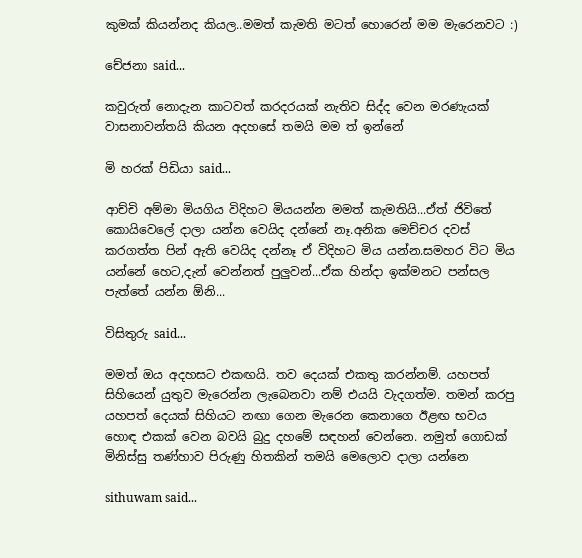කුමක් කියන්නද කියල..මමත් කැමති මටත් හොරෙන් මම මැරෙනවට :)

චේජනා said...

කවුරුත් නොදැන කාටවත් කරදරයක් නැතිව සිද්ද වෙන මරණැයක් වාසනාවන්තයි කියන අදහසේ තමයි මම ත් ඉන්නේ

මි හරක් පිඩියා said...

ආච්චි අම්මා මියගිය විදිහට මියයන්න මමත් කැමතියි...ඒත් ජිවිතේ කොයිවෙලේ දාලා යන්න වෙයිද දන්නේ නෑ.අනික මෙච්චර දවස් කරගත්ත පින් ඇති වෙයිද දන්නෑ ඒ විදිහට මිය යන්න.සමහර විට මිය යන්නේ හෙට,දැන් වෙන්නත් පුලුවන්...ඒක හින්දා ඉක්මනට පන්සල පැත්තේ යන්න ඕනි...

විසිතුරු said...

මමත් ඔය අදහසට එකඟයි. තව දෙයක් එකතු කරන්නම්. යහපත් සිහියෙන් යුතුව මැරෙන්න ලැබෙනවා නම් එයයි වැදගත්ම. තමන් කරපු යහපත් දෙයක් සිහියට නඟා ගෙන මැරෙන කෙනාගෙ ඊළඟ භවය හොඳ එකක් වෙන බවයි බුදු දහමේ සඳහන් වෙන්නෙ. නමුත් ගොඩක් මිනිස්සු තණ්හාව පිරුණු හිතකින් තමයි මෙලොව දාලා යන්නෙ

sithuwam said...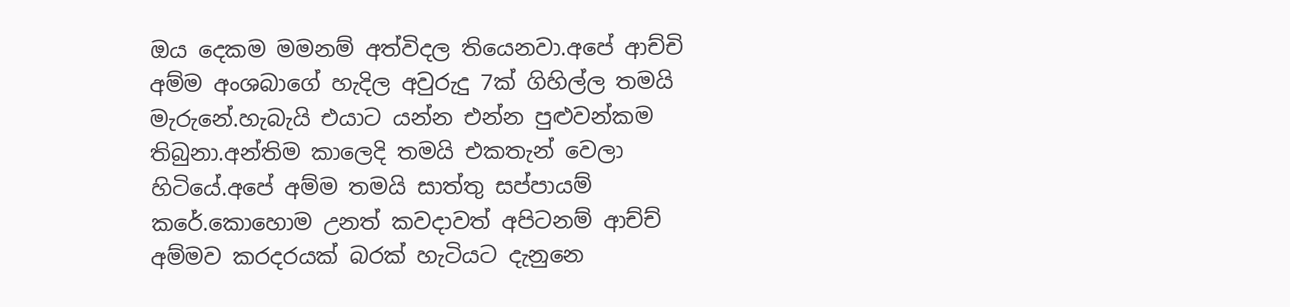ඔය දෙකම මමනම් අත්විදල තියෙනවා.අපේ ආච්චි අම්ම අංශබාගේ හැදිල අවුරුදු 7ක් ගිහිල්ල තමයි මැරුනේ.හැබැයි එයාට යන්න එන්න පුළුවන්කම තිබුනා.අන්තිම කාලෙදි තමයි එකතැන් වෙලා හිටියේ.අපේ අම්ම තමයි සාත්තු සප්පායම් කරේ.කොහොම උනත් කවදාවත් අපිටනම් ආච්ච් අම්මව කරදරයක් බරක් හැටියට දැනුනෙ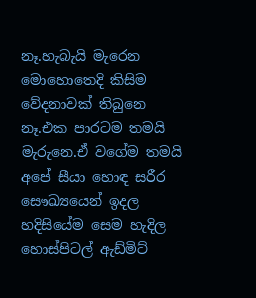නෑ.හැබැයි මැරෙන මොහොතෙදි කිසිම වේදනාවක් තිබුනෙ නෑ.එක පාරටම තමයි මැරුනෙ.ඒ වගේම තමයි අපේ සීයා හොඳ සරීර සෞඛ්‍යයෙන් ඉදල හදිසියේම සෙම හැදිල හොස්පිටල් ඇඩ්මිට්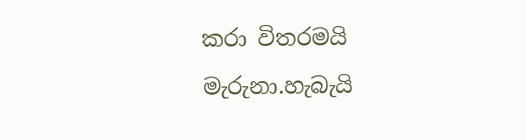කරා විතරමයි මැරුනා.හැබැයි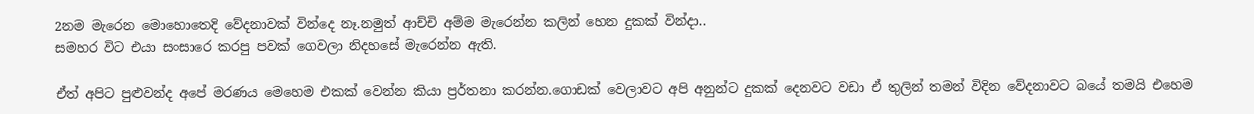2නම මැරෙන මොහොතෙදි වේදනාවක් වින්දෙ නෑ.නමුත් ආච්චි අම්ම මැරෙන්න කලින් හෙන දුකක් වින්දා..
සමහර විට එයා සංසාරෙ කරපු පවක් ගෙවලා නිදහසේ මැරෙන්න ඇති.

ඒත් අපිට පුළුවන්ද අපේ මරණය මෙහෙම එකක් වෙන්න කියා ප්‍රර්තනා කරන්න.ගොඩක් වෙලාවට අපි අනුන්ට දුකක් දෙනවට වඩා ඒ තුලින් තමන් විදින වේදනාවට බයේ තමයි එහෙම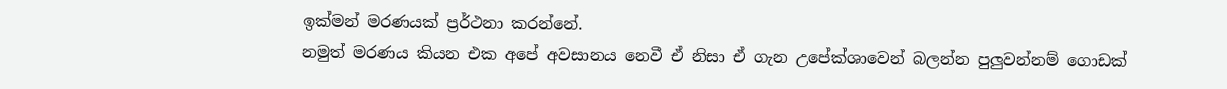ඉක්මන් මරණයක් ප්‍රර්ථනා කරන්නේ.
නමුත් මරණය කියන එක අපේ අවසානය නෙවී ඒ නිසා ඒ ගැන උපේක්ශාවෙන් බලන්න පුලුවන්නම් ගොඩක්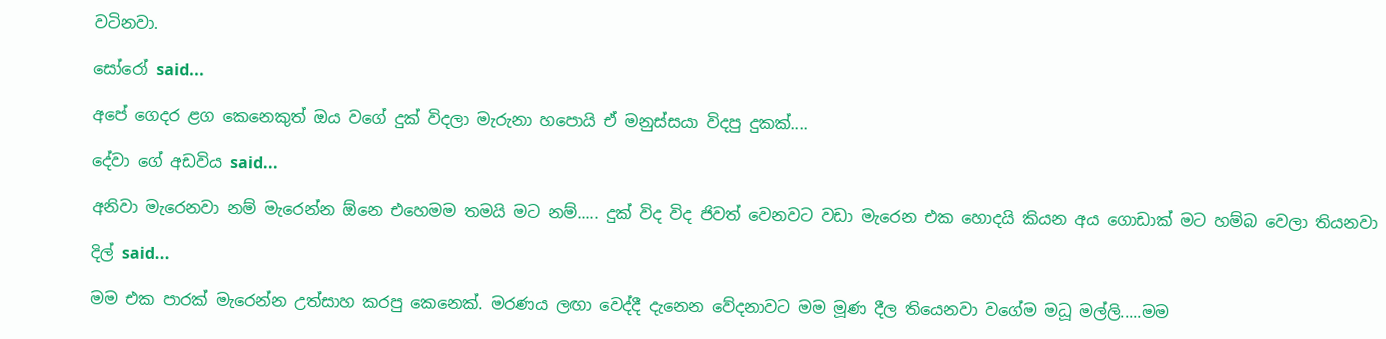වටිනවා.

සෝරෝ said...

අපේ ගෙදර ළග කෙනෙකුත් ඔය වගේ දුක් විදලා මැරුනා හපොයි ඒ මනුස්සයා විදපු දුකක්....

දේවා ගේ අඩවිය said...

අනිවා මැරෙනවා නම් මැරෙන්න ඕනෙ එහෙමම තමයි මට නම්..... දුක් විද විද ජිවත් වෙනවට වඩා මැරෙන එක හොදයි කියන අය ගොඩාක් මට හම්බ වෙලා තියනවා

දිල් said...

මම එක පාරක් මැරෙන්න උත්සාහ කරපු කෙනෙක්. මරණය ලඟා වෙද්දී දැනෙන වේදනාවට මම මූණ දීල තියෙනවා වගේම මධූ මල්ලි.....මම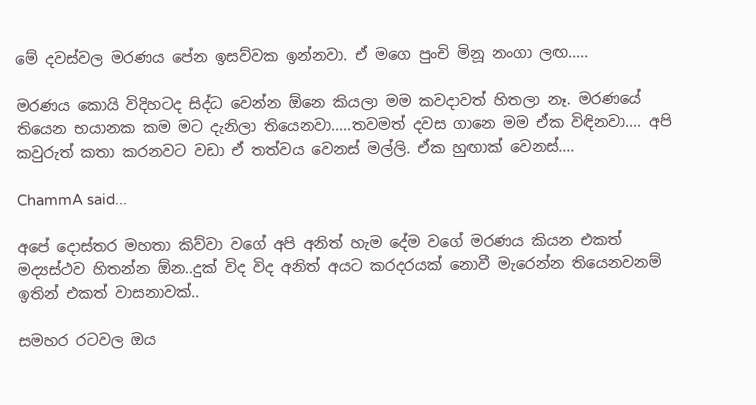මේ දවස්වල මරණය පේන ඉසව්වක ඉන්නවා. ඒ මගෙ පුංචි මිනූ නංගා ලඟ.....

මරණය කොයි විදිහටද සිද්ධ වෙන්න ඕනෙ කියලා මම කවදාවත් හිතලා නෑ. මරණයේ තියෙන භයානක කම මට දැනිලා තියෙනවා.....තවමත් දවස ගානෙ මම ඒක විඳිනවා.... අපි කවුරුත් කතා කරනවට වඩා ඒ තත්වය වෙනස් මල්ලි. ඒක හුඟාක් වෙනස්....

ChammA said...

අපේ දොස්තර මහතා කිව්වා වගේ අපි අනිත් හැම දේම වගේ මරණය කියන එකත් මද්‍යස්ථව හිතන්න ඕන..දුක් විද විද අනිත් අයට කරදරයක් නොවී මැරෙන්න තියෙනවනම් ඉතින් එකත් වාසනාවක්..

සමහර රටවල ඔය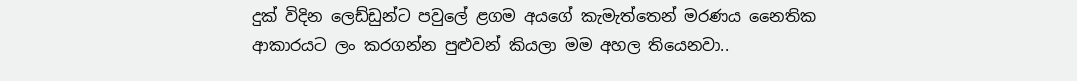දුක් විදින ලෙඩ්ඩුන්ට පවුලේ ළගම අයගේ කැමැත්තෙන් මරණය නෛතික ආකාරයට ලං කරගන්න පුළුවන් කියලා මම අහල තියෙනවා..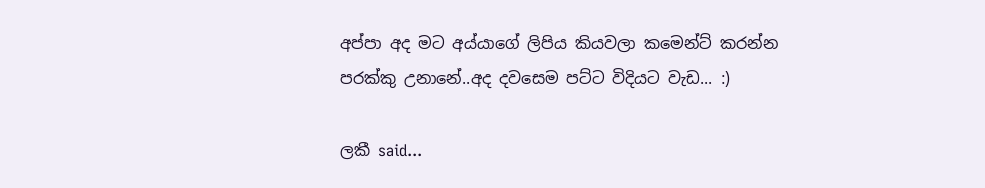අප්පා අද මට අය්යාගේ ලිපිය කියවලා කමෙන්ට් කරන්න පරක්කු උනානේ..අද දවසෙම පට්ට විදියට වැඩ... :)

ලකී said...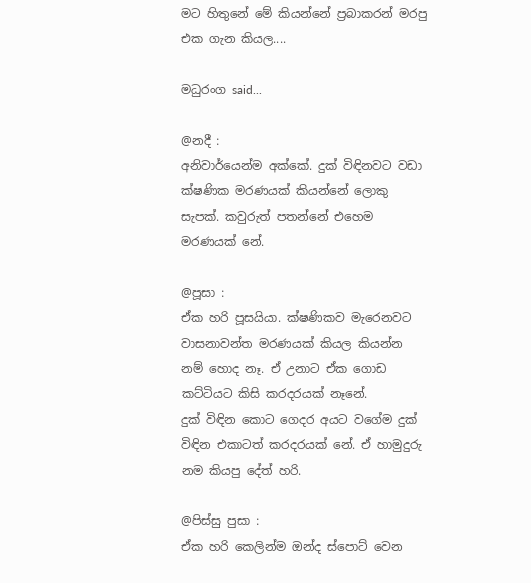මට හිතුනේ මේ කියන්නේ ප්‍රබාකරන් මරපු එක ගැන කියල....

මධුරංග said...

@නදී :
අනිවාර්යෙන්ම අක්කේ. දුක් විඳිනවට වඩා ක්ෂණික මරණයක් කියන්නේ ලොකු සැපක්. කවුරුත් පතන්නේ එහෙම මරණයක් නේ.

@පූසා :
ඒක හරි පූසයියා. ක්ෂණිකව මැරෙනවට වාසනාවන්ත මරණයක් කියල කියන්න නම් හොද නෑ. ඒ උනාට ඒක ගොඩ කට්ටියට කිසි කරදරයක් නෑනේ.
දුක් විඳින කොට ගෙදර අයට වගේම දුක් විඳින එකාටත් කරදරයක් නේ. ඒ හාමුදුරු නම කියපු දේත් හරි.

@පිස්සු පුසා :
ඒක හරි කෙලින්ම ඔන්ද ස්පොට් වෙන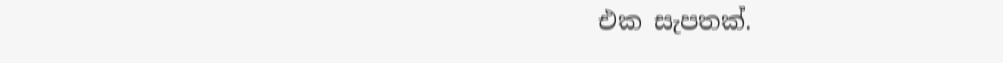එක සැපතක්.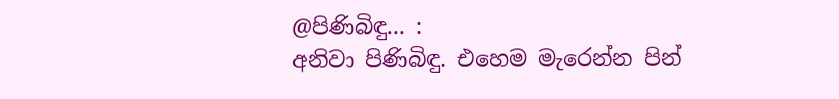@පිණිබිඳු... :
අනිවා පිණිබිඳු. එහෙම මැරෙන්න පින්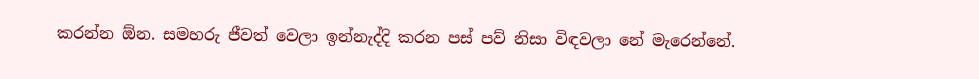කරන්න ඕන. සමහරු ජීවත් වෙලා ඉන්නැද්දි කරන පස් පව් නිසා විඳවලා නේ මැරෙන්නේ.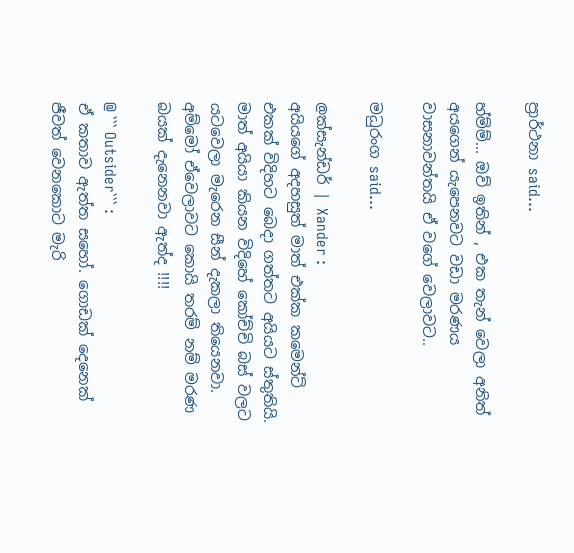ප්‍රාර්ථනා said...

හ්ම්ම්... ඔව් ඉතින් , එක තැන් වෙලා අනිත් අයගෙන් යැපෙනවට වඩා මරණය වාසනාවන්තයි ඒ වගේ වෙලාවට..

මධුරංග said...

@ක්සැන්ඩර් | Xander :
අයියගේ අදහසුත් මාත් එක්ක කමෙන්ට් එකක් විදිහට බෙදා ගත්තට අයියට ස්තුතියි. මාත් අයියා කියන විදිහේ කෝච්චි බස් වලට යටවෙලා මැරෙන සීන් දැකලා තියෙනවා. අම්මෝ ඒවෙලාවට කොයි තරම් නම් මරණ බයක් දැනෙනවා ඇත්ද !!!!

@ ``` Outsider``` :
ඒ කතාව ඇත්ත සහෝ. ගොඩක් දෙනෙක් ජීවත් වෙනකොට මැරි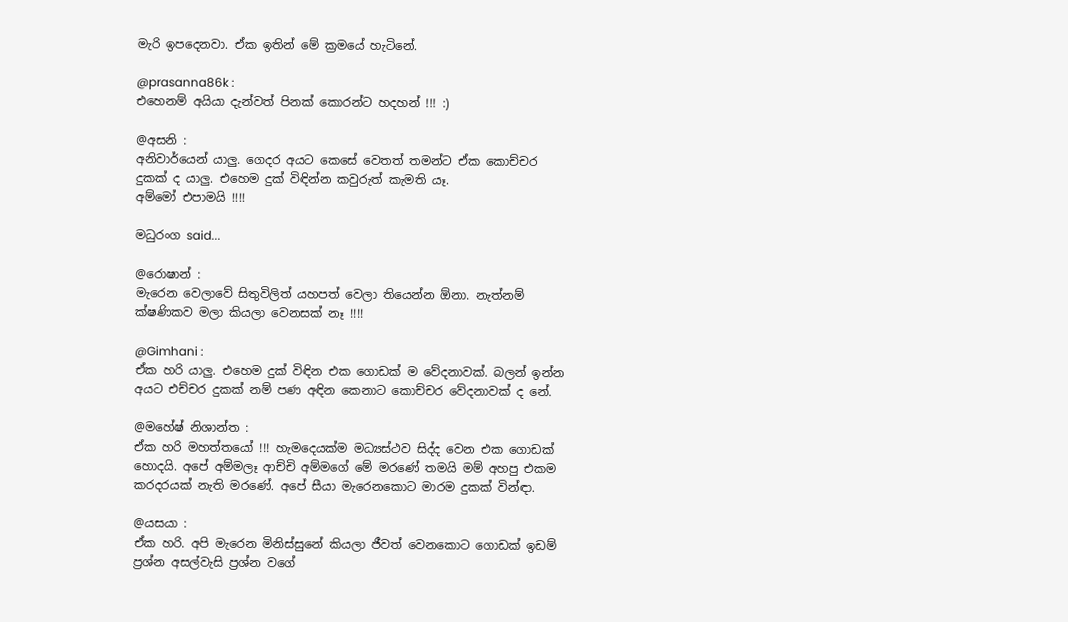මැරි ඉපදෙනවා. ඒක ඉතින් මේ ක්‍රමයේ හැටිනේ.

@prasanna86k :
එහෙනම් අයියා දැන්වත් පිනක් කොරන්ට හදහන් !!! :)

@අසනි :
අනිවාර්යෙන් යාලු. ගෙදර අයට කෙසේ වෙතත් තමන්ට ඒක කොච්චර දුකක් ද යාලු. එහෙම දුක් විඳින්න කවුරුත් කැමති යෑ.
අම්මෝ එපාමයි !!!!

මධුරංග said...

@රොෂාන් :
මැරෙන වෙලාවේ සිතුවිලිත් යහපත් වෙලා තියෙන්න ඕනා. නැත්නම් ක්ෂණිකව මලා කියලා වෙනසක් නෑ !!!!

@Gimhani :
ඒක හරි යාලු. එහෙම දුක් විඳින එක ගොඩක් ම වේදනාවක්. බලන් ඉන්න අයට එච්චර දුකක් නම් පණ අඳින කෙනාට කොච්චර වේදනාවක් ද නේ.

@මහේෂ් නිශාන්ත :
ඒක හරි මහත්තයෝ !!! හැමදෙයක්ම මධ්‍යස්ථව සිද්ද වෙන එක ගොඩක් හොදයි. අපේ අම්මලෑ ආච්චි අම්මගේ මේ මරණේ තමයි මම් අහපු එකම කරදරයක් නැති මරණේ. අපේ සීයා මැරෙනකොට මාරම දුකක් වින්ඳා.

@යසයා :
ඒක හරි. අපි මැරෙන මිනිස්සුනේ කියලා ජීවත් වෙනකොට ගොඩක් ඉඩම් ප්‍රශ්න අසල්වැසි ප්‍රශ්න වගේ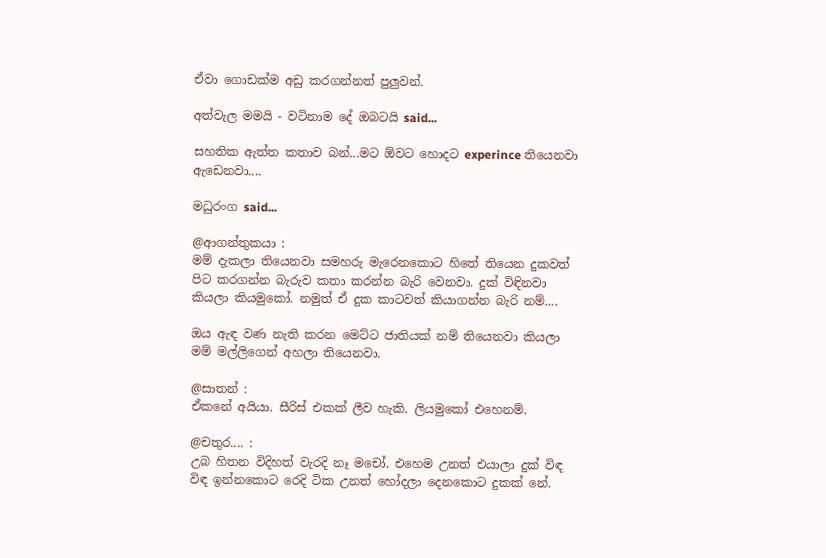ඒවා ගොඩක්ම අඩු කරගන්නත් පුලුවන්.

අත්වැල මමයි - වටිනාම දේ ඔබටයි said...

සහතික ඇත්ත කතාව බන්...මට ඕවට හොදට experince තියෙනවා ඇඩෙනවා....

මධුරංග said...

@ආගන්තුකයා :
මම් දැකලා තියෙනවා සමහරු මැරෙනකොට හිතේ තියෙන දුකවත් පිට කරගන්න බැරුව කතා කරන්න බැරි වෙනවා. දුක් විඳිනවා කියලා කියමුකෝ. නමුත් ඒ දුක කාටවත් කියාගන්න බැරි නම්....

ඔය ඇඳ වණ නැති කරන මෙට්ට ජාතියක් නම් තියෙනවා කියලා මම් මල්ලිගෙන් අහලා තියෙනවා.

@සාතන් :
ඒකනේ අයියා. සීරිස් එකක් ලීව හැකි. ලියමුකෝ එහෙනම්.

@චතුර.... :
උබ හිතන විදිහත් වැරදි නෑ මචෝ. එහෙම උනත් එයාලා දුක් විඳ විඳ ඉන්නකොට රෙදි ටික උනත් හෝදලා දෙනකොට දුකක් නේ.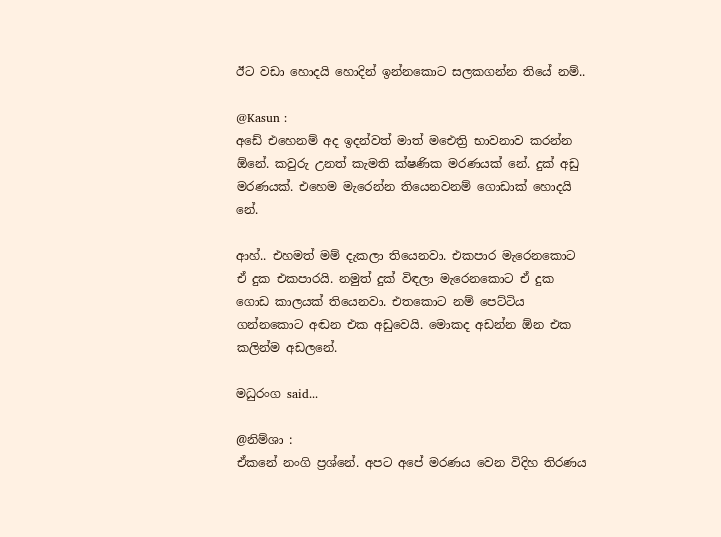ඊට වඩා හොදයි හොදින් ඉන්නකොට සලකගන්න තියේ නම්..

@Kasun :
අඩේ එහෙනම් අද ඉදන්වත් මාත් මඓත්‍රි භාවනාව කරන්න ඕනේ. කවුරු උනත් කැමති ක්ෂණික මරණයක් නේ. දුක් අඩු මරණයක්. එහෙම මැරෙන්න තියෙනවනම් ගොඩාක් හොදයි නේ.

ආහ්.. එහමත් මම් දැකලා තියෙනවා. එකපාර මැරෙනකොට ඒ දුක එකපාරයි. නමුත් දුක් විඳලා මැරෙනකොට ඒ දුක ගොඩ කාලයක් තියෙනවා. එතකොට නම් පෙට්ටිය ගන්නකොට අඬන එක අඩුවෙයි. මොකද අඩන්න ඕන එක කලින්ම අඩලනේ.

මධුරංග said...

@නිම්ශා :
ඒකනේ නංගි ප්‍රශ්නේ. අපට අපේ මරණය වෙන විදිහ තිරණය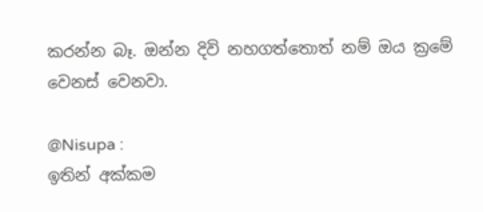කරන්න බෑ. ඔන්න දිවි නහගත්තොත් නම් ඔය ක්‍රමේ වෙනස් වෙනවා.

@Nisupa :
ඉතින් අක්කම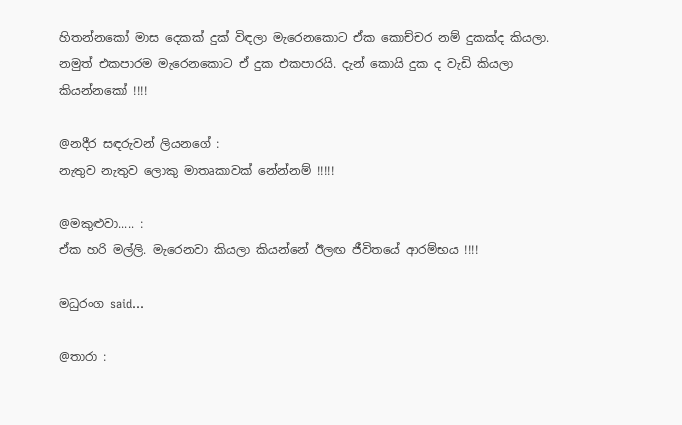හිතන්නකෝ මාස දෙකක් දුක් විඳලා මැරෙනකොට ඒක කොච්චර නම් දුකක්ද කියලා. නමුත් එකපාරම මැරෙනකොට ඒ දුක එකපාරයි. දැන් කොයි දුක ද වැඩි කියලා කියන්නකෝ !!!!

@නදීර සඳරුවන් ලියනගේ :
නැතුව නැතුව ලොකු මාතෘකාවක් නේන්නම් !!!!!

@මකුළුවා..... :
ඒක හරි මල්ලි. මැරෙනවා කියලා කියන්නේ ඊලඟ ජීවිතයේ ආරම්භය !!!!

මධුරංග said...

@තාරා :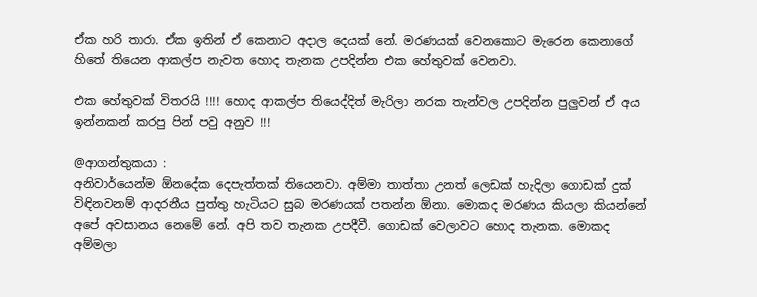ඒක හරි තාරා. ඒක ඉතින් ඒ කෙනාට අදාල දෙයක් නේ. මරණයක් වෙනකොට මැරෙන කෙනාගේ හිතේ තියෙන ආකල්ප නැවත හොද තැනක උපදින්න එක හේතුවක් වෙනවා.

එක හේතුවක් විතරයි !!!! හොද ආකල්ප තියෙද්දිත් මැරිලා නරක තැන්වල උපදින්න පුලුවන් ඒ අය ඉන්නකන් කරපු පින් පවු අනුව !!!

@ආගන්තුකයා :
අනිවාර්යෙන්ම ඕනදේක දෙපැත්තක් තියෙනවා. අම්මා තාත්තා උනත් ලෙඩක් හැදිලා ගොඩක් දුක් විඳිනවනම් ආදරනීය පුත්තු හැටියට සුබ මරණයක් පතන්න ඕනා. මොකද මරණය කියලා කියන්නේ අපේ අවසානය නෙමේ නේ. අපි තව තැනක උපදීවී. ගොඩක් වෙලාවට හොද තැනක. මොකද අම්මලා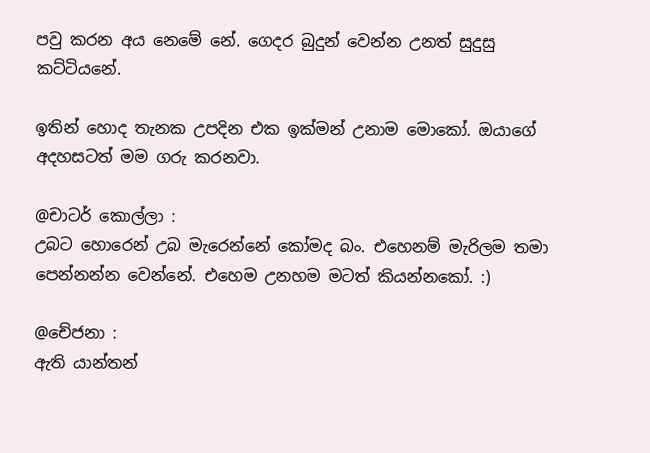පවු කරන අය නෙමේ නේ. ගෙදර බුදුන් වෙන්න උනත් සුදුසු කට්ටියනේ.

ඉතින් හොද තැනක උපදින එක ඉක්මන් උනාම මොකෝ. ඔයාගේ අදහසටත් මම ගරු කරනවා.

@චාටර් කොල්ලා :
උබට හොරෙන් උබ මැරෙන්නේ කෝමද බං. එහෙනම් මැරිලම තමා පෙන්නන්න වෙන්නේ. එහෙම උනහම මටත් කියන්නකෝ. :)

@චේජනා :
ඇති යාන්තන්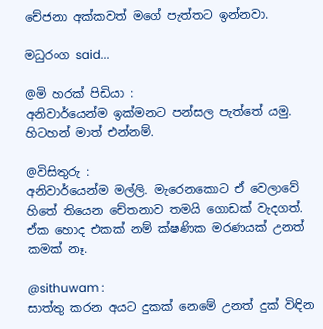චේජනා අක්කවත් මගේ පැත්තට ඉන්නවා.

මධුරංග said...

@මි හරක් පිඩියා :
අනිවාර්යෙන්ම ඉක්මනට පන්සල පැත්තේ යමු. හිටහන් මාත් එන්නම්.

@විසිතුරු :
අනිවාර්යෙන්ම මල්ලි. මැරෙනකොට ඒ වෙලාවේ හිතේ තියෙන චේතනාව තමයි ගොඩක් වැදගත්. ඒක හොද එකක් නම් ක්ෂණික මරණයක් උනත් කමක් නෑ.

@sithuwam :
සාත්තු කරන අයට දුකක් නෙමේ උනත් දුක් විඳින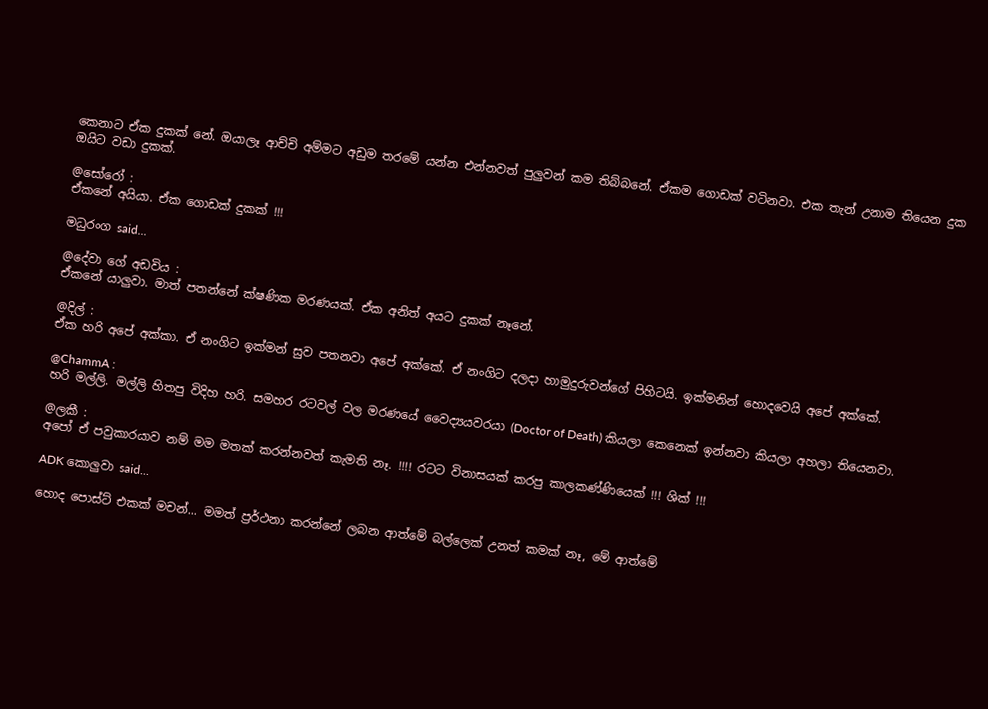කෙනාට ඒක දුකක් නේ. ඔයාලෑ ආච්චි අම්මට අඩුම තරමේ යන්න එන්නවත් පුලුවන් කම තිබ්බනේ. ඒකම ගොඩක් වටිනවා. එක තැන් උනාම තියෙන දුක ඔයිට වඩා දුකක්.

@සෝරෝ :
ඒකනේ අයියා. ඒක ගොඩක් දුකක් !!!

මධුරංග said...

@දේවා ගේ අඩවිය :
ඒකනේ යාලුවා. මාත් පතන්නේ ක්ෂණික මරණයක්. ඒක අනිත් අයට දුකක් නෑනේ.

@දිල් :
ඒක හරි අපේ අක්කා. ඒ නංගිට ඉක්මන් සුව පතනවා අපේ අක්කේ. ඒ නංගිට දලදා හාමුදුරුවන්ගේ පිහිටයි. ඉක්මනින් හොදවෙයි අපේ අක්කේ.

@ChammA :
හරි මල්ලි. මල්ලි හිතපු විදිහ හරි. සමහර රටවල් වල මරණයේ වෛද්‍යයවරයා (Doctor of Death) කියලා කෙනෙක් ඉන්නවා කියලා අහලා තියෙනවා.

@ලකී :
අපෝ ඒ පවුකාරයාව නම් මම මතක් කරන්නවත් කැමති නෑ. !!!! රටට විනාසයක් කරපු කාලකණ්ණියෙක් !!! ශික් !!!

ADK කොලුවා said...

හොද පොස්ට් එකක් මචන්... මමත් ප්‍රර්ථනා කරන්නේ ලබන ආත්මේ බල්ලෙක් උනත් කමක් නෑ, මේ ආත්මේ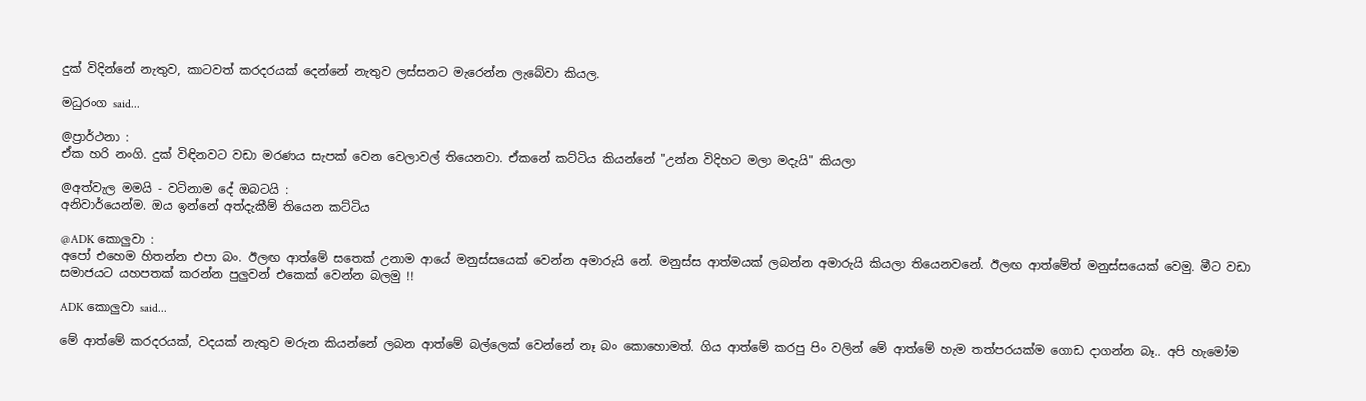දුක් විදින්නේ නැතුව, කාටවත් කරදරයක් දෙන්නේ නැතුව ලස්සනට මැරෙන්න ලැබේවා කියල.

මධුරංග said...

@ප්‍රාර්ථනා :
ඒක හරි නංගි. දුක් විඳිනවට වඩා මරණය සැපක් වෙන වෙලාවල් තියෙනවා. ඒකනේ කට්ටිය කියන්නේ "උන්න විදිහට මලා මදැයි" කියලා

@අත්වැල මමයි - වටිනාම දේ ඔබටයි :
අනිවාර්යෙන්ම. ඔය ඉන්නේ අත්දැකීම් තියෙන කට්ටිය

@ADK කොලුවා :
අපෝ එහෙම හිතන්න එපා බං. ඊලඟ ආත්මේ සතෙක් උනාම ආයේ මනුස්සයෙක් වෙන්න අමාරුයි නේ. මනුස්ස ආත්මයක් ලබන්න අමාරුයි කියලා තියෙනවනේ. ඊලඟ ආත්මේත් මනුස්සයෙක් වෙමු. මීට වඩා සමාජයට යහපතක් කරන්න පුලුවන් එකෙක් වෙන්න බලමු !!

ADK කොලුවා said...

මේ ආත්මේ කරදරයක්, වදයක් නැතුව මරුන කියන්නේ ලබන ආත්මේ බල්ලෙක් වෙන්නේ නෑ බං කොහොමත්. ගිය ආත්මේ කරපු පිං වලින් මේ ආත්මේ හැම තත්පරයක්ම ගොඩ දාගන්න බෑ.. අපි හැමෝම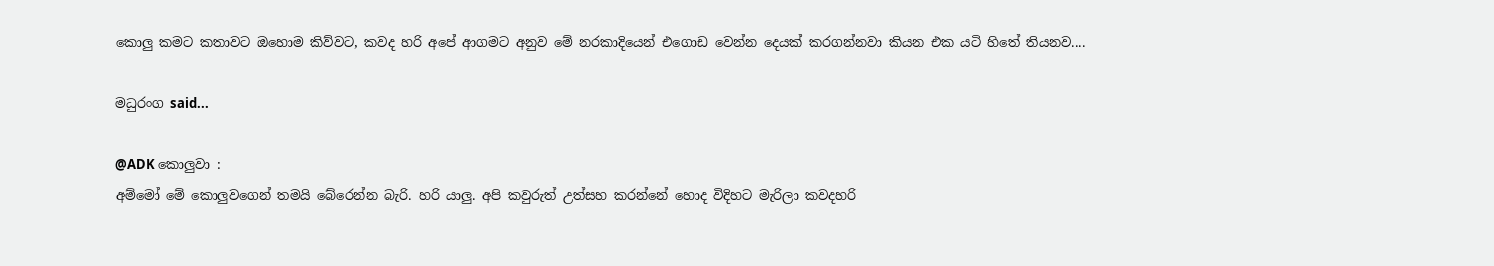කොලු කමට කතාවට ඔහොම කිව්වට, කවද හරි අපේ ආගමට අනුව මේ නරකාදියෙන් එගොඩ වෙන්න දෙයක් කරගන්නවා කියන එක යටි හිතේ තියනව....

මධුරංග said...

@ADK කොලුවා :
අම්මෝ මේ කොලුවගෙන් තමයි බේරෙන්න බැරි. හරි යාලු. අපි කවුරුත් උත්සහ කරන්නේ හොද විදිහට මැරිලා කවදහරි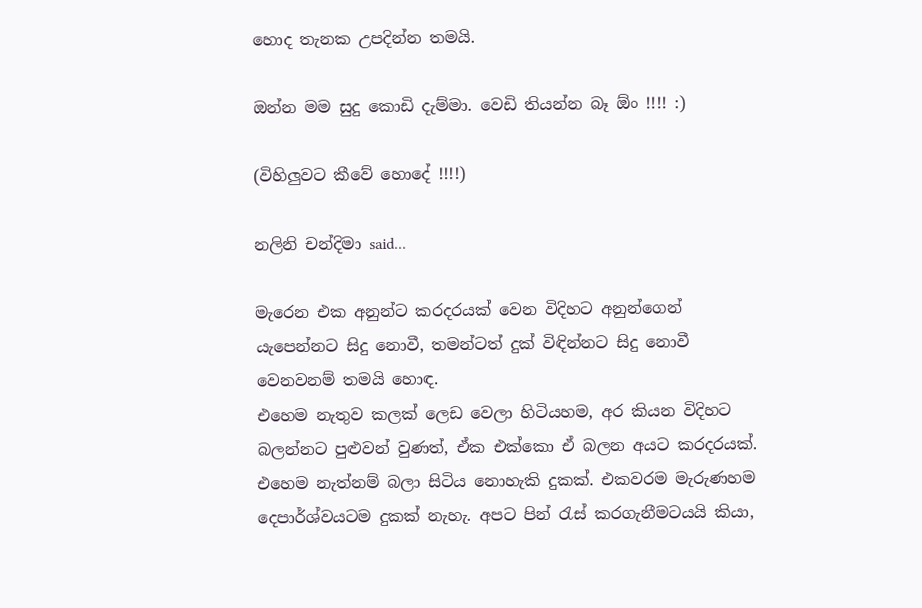හොද තැනක උපදින්න තමයි.

ඔන්න මම සුදු කොඩි දැම්මා. වෙඩි තියන්න බෑ ඕං !!!! :)

(විහිලුවට කීවේ හොදේ !!!!)

නලිනි චන්දිමා said...

මැරෙන එක අනුන්ට කරදරයක් වෙන විදිහට අනුන්ගෙන් යැපෙන්නට සිදු නොවී, තමන්ටත් දුක් විඳින්නට සිදු නොවී වෙනවනම් තමයි හොඳ.
එහෙම නැතුව කලක් ලෙඩ වෙලා හිටියහම, අර කියන විදිහට බලන්නට පුළුවන් වුණත්, ඒක එක්කො ඒ බලන අයට කරදරයක්. එහෙම නැත්නම් බලා සිටිය නොහැකි දුකක්. එකවරම මැරුණහම දෙපාර්ශ්වයටම දුකක් නැහැ. අපට පින් රැස් කරගැනීමටයයි කියා,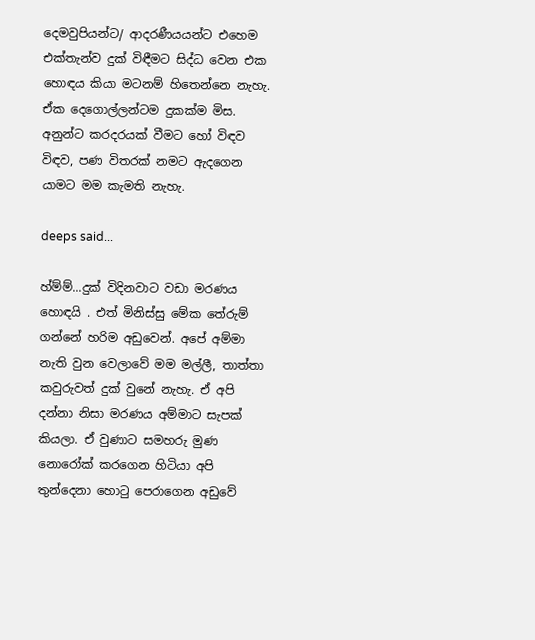දෙමවුපියන්ට/ ආදරණීයයන්ට එහෙම එක්තැන්ව දුක් විඳීමට සිද්ධ වෙන එක හොඳය කියා මටනම් හිතෙන්නෙ නැහැ. ඒක දෙගොල්ලන්ටම දුකක්ම මිස. අනුන්ට කරදරයක් වීමට හෝ විඳව විඳව, පණ විතරක් නමට ඇදගෙන යාමට මම කැමති නැහැ.

deeps said...

හ්ම්ම්...දුක් විදිනවාට වඩා මරණය හොඳයි . එත් මිනිස්සු මේක තේරුම් ගන්නේ හරිම අඩුවෙන්. අපේ අම්මා නැති වුන වෙලාවේ මම මල්ලී, තාත්තා කවුරුවත් දුක් වුනේ නැහැ. ඒ අපි දන්නා නිසා මරණය අම්මාට සැපක් කියලා. ඒ වුණාට සමහරු මුණ නොරෝක්‌ කරගෙන හිටියා අපි තුන්දෙනා හොටු පෙරාගෙන අඩුවේ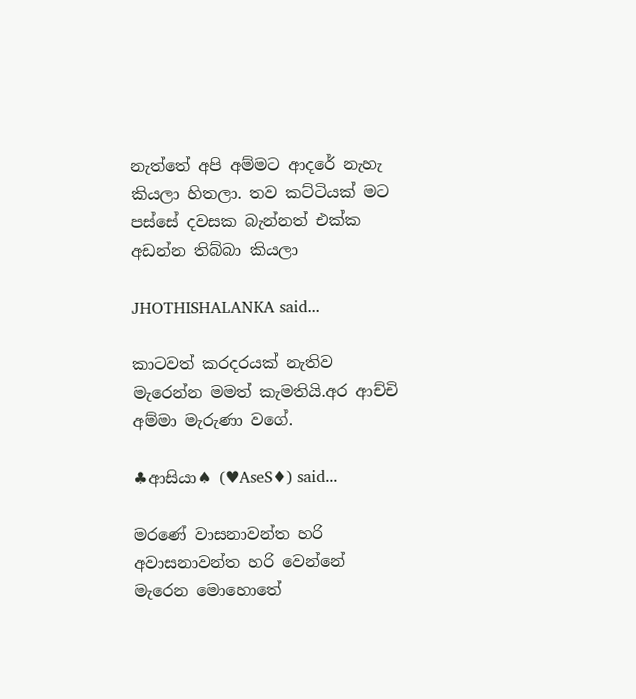නැත්තේ අපි අම්මට ආදරේ නැහැ කියලා හිතලා. තව කට්ටියක් මට පස්සේ දවසක බැන්නත් එක්ක අඩන්න තිබ්බා කියලා

JHOTHISHALANKA said...

කාටවත් කරදරයක් නැතිව මැරෙන්න මමත් කැමතියි.අර ආච්චි අම්මා මැරුණා වගේ.

♣ආසියා♠ (♥AseS♦) said...

මරණේ වාසනාවන්ත හරි අවාසනාවන්ත හරි වෙන්නේ මැරෙන මොහොතේ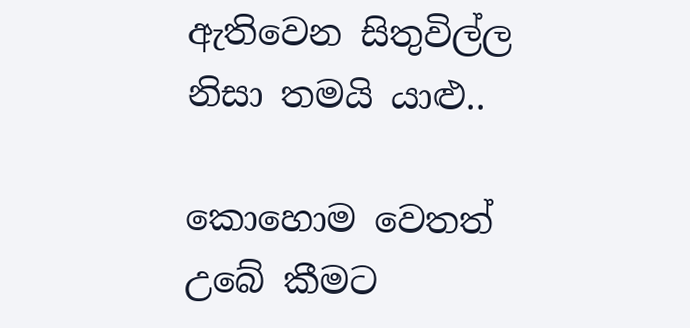ඇතිවෙන සිතුවිල්ල නිසා තමයි යාළු..

කොහොම වෙතත් උබේ කීමට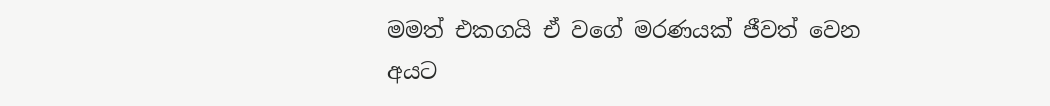මමත් එකගයි ඒ වගේ මරණයක් ජීවත් වෙන අයට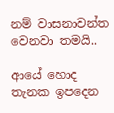නම් වාසනාවන්ත වෙනවා තමයි..

ආයේ හොද තැනක ඉපදෙන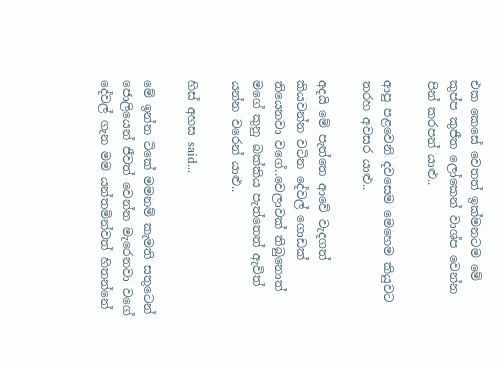එක කෙසේ වෙතත් ඉක්මනටම මේ කුප්ප කුජීත ලෝකෙන් වාශ්ප වෙන්න පින් කරපන් යාළු..

ආපු පළවෙනි දවසෙම මෙහෙම කියුවට තරහ අවසර යාළු..

අදයි මේ පැත්තෙ ආවේ වැදගත් කියවන්න වටින දේවල් ගොඩක් තියෙනවා වගේ..වෙලාවක් තිබුනොත් මගේ කුනු බක්කිය පැත්තෙත් ඇවිත් යන්න වරෙන් යාළු..

හිස් අහස said...

මේ ඉන්න ටිකේ මමනම් කැමති සතුටෙන් ජොලියෙන් ජීවත් වෙන්න මැරෙනවා වගේ දේවල් ගැන මම යන්තමින්වත් හිතන්නේ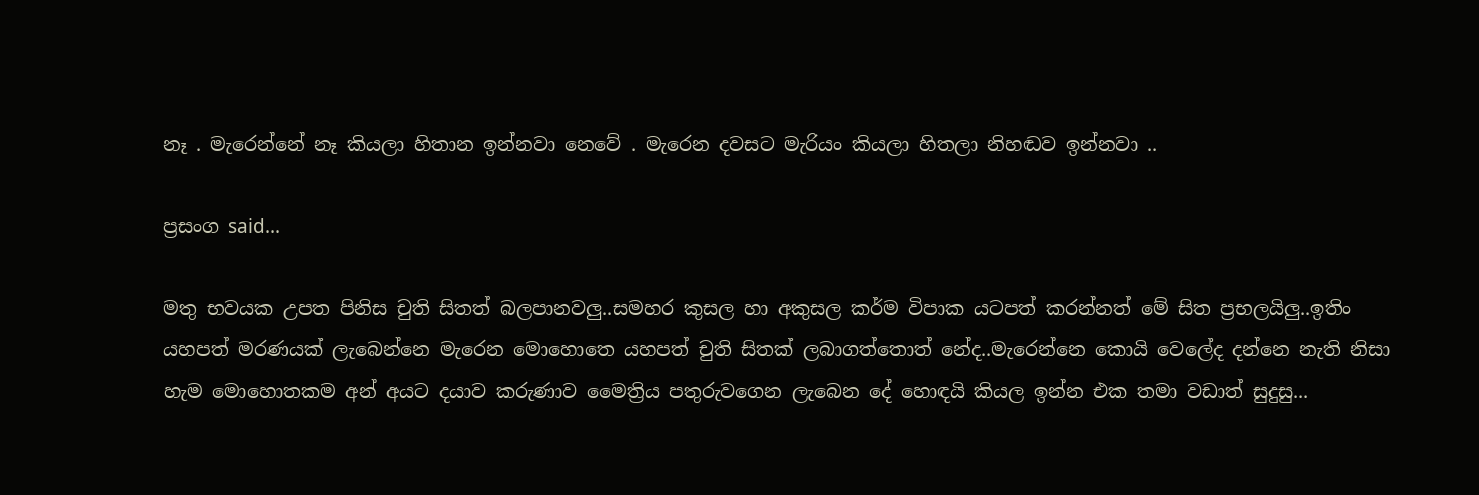නෑ . මැරෙන්නේ නෑ කියලා හිතාන ඉන්නවා නෙවේ . මැරෙන දවසට මැරියං කියලා හිතලා නිහඬව ඉන්නවා ..

ප්‍රසංග said...

මතු භවයක උපත පිනිස චුති සිතත් බලපානවලු..සමහර කුසල හා අකුසල කර්ම විපාක යටපත් කරන්නත් මේ සිත ප්‍රභලයිලු..ඉතිං යහපත් මරණයක් ලැබෙන්නෙ මැරෙන මොහොතෙ යහපත් චුති සිතක් ලබාගත්තොත් නේද..මැරෙන්නෙ කොයි වෙලේද දන්නෙ නැති නිසා හැම මොහොතකම අන් අයට දයාව කරුණාව මෛත්‍රිය පතුරුවගෙන ලැබෙන දේ හොඳයි කියල ඉන්න එක තමා වඩාත් සුදුසු...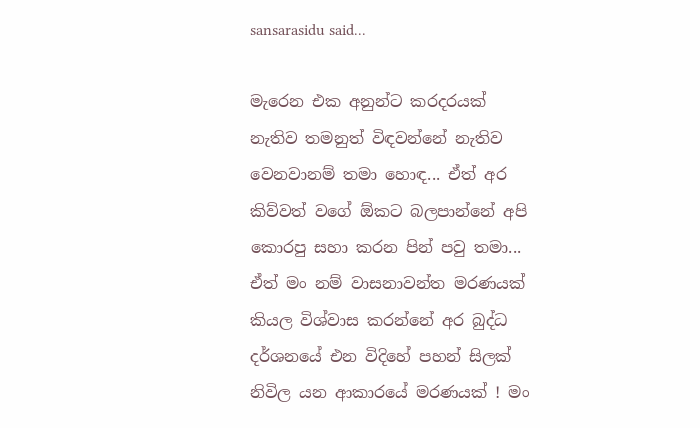sansarasidu said...

මැරෙන එක අනුන්ට කරදරයක් නැතිව තමනුත් විඳවන්නේ නැතිව වෙනවානම් තමා හොඳ‍... ඒත් අර කිව්වත් වගේ ඕකට බලපාන්නේ අපි කොරපු සහා කරන පින් පවු තමා... ඒත් මං නම් වාසනාවන්ත මරණයක් කියල විශ්වාස කරන්නේ අර බුද්ධ දර්ශනයේ එන විදිහේ පහන් සිලක් නිවිල යන ආකාරයේ මරණයක් ! මං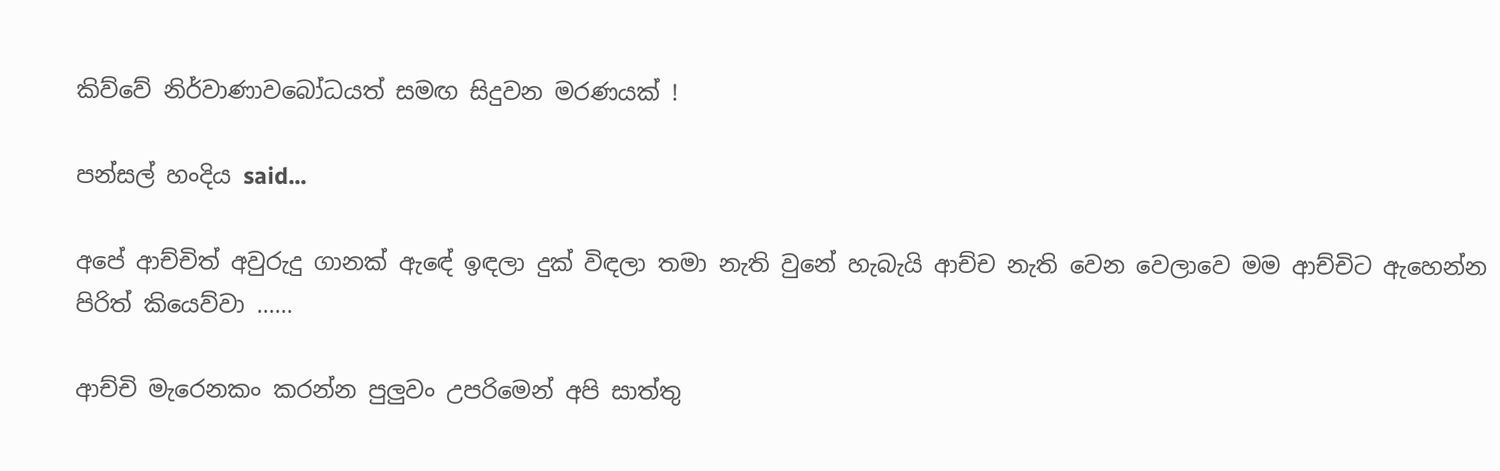කිව්වේ නිර්වාණාවබෝධයත් සමඟ සිදුවන මරණයක් !

පන්සල් හංදිය said...

අපේ ආච්චිත් අවුරුදු ගානක් ඇඳේ ඉඳලා දුක් විඳලා තමා නැති වුනේ හැබැයි ආච්ච නැති වෙන වෙලාවෙ මම ආච්චිට ඇහෙන්න පිරිත් කියෙව්වා ......

ආච්චි මැරෙනකං කරන්න පුලුවං උප‍රිමෙන් අපි සාත්තු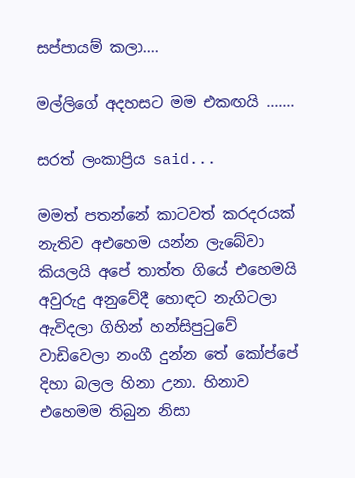සප්පායම් කලා....

මල්ලිගේ අදහසට මම එකඟයි .......

සරත් ලංකාප්‍රිය said...

මමත් පතන්නේ කාටවත් කරදරයක් නැතිව අඑහෙම යන්න ලැබේවා කියලයි අපේ තාත්ත ගියේ එහෙමයි අවුරුදු අනුවේදී හොඳට නැගිටලා ඇවිදලා ගිහින් හන්සිපුටුවේ වාඩිවෙලා නංගී දුන්න තේ කෝප්පේ දිහා බලල හිනා උනා. හිනාව එහෙමම තිබුන නිසා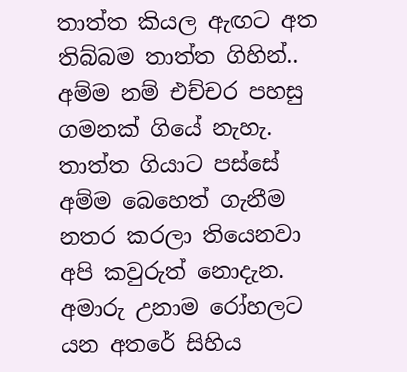තාත්ත කියල ඇඟට අත තිබ්බම තාත්ත ගිහින්.. අම්ම නම් එච්චර පහසු ගමනක් ගියේ නැහැ. තාත්ත ගියාට පස්සේ අම්ම බෙහෙත් ගැනීම නතර කරලා තියෙනවා අපි කවුරුත් නොදැන. අමාරු උනාම රෝහලට යන අතරේ සිහිය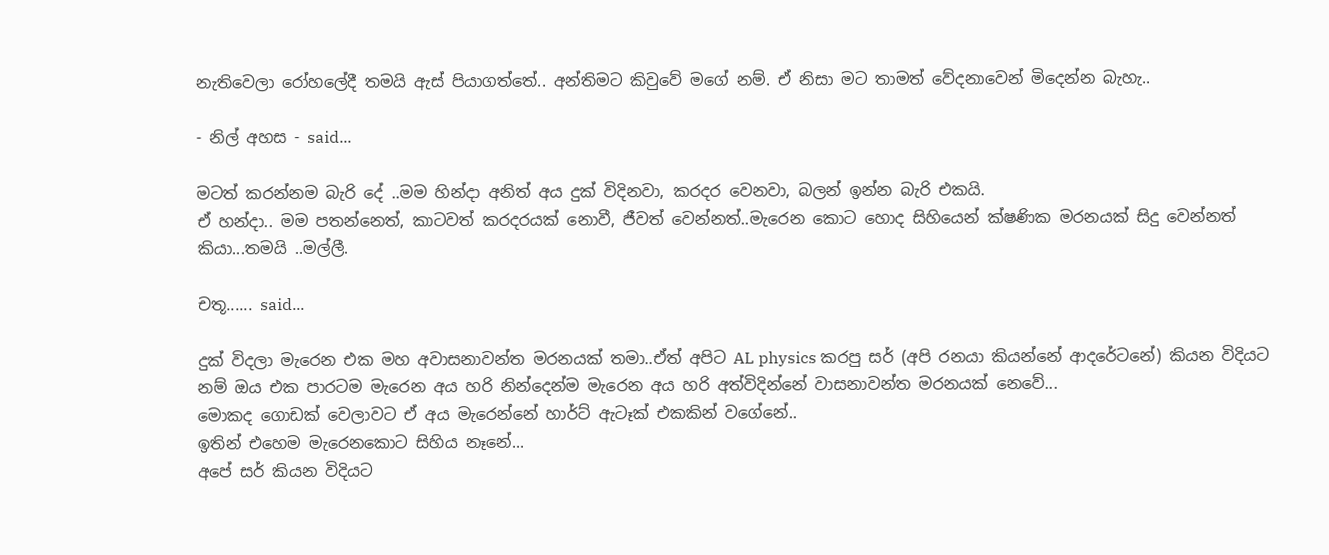නැතිවෙලා රෝහලේදී තමයි ඇස් පියාගත්තේ.. අන්තිමට කිවුවේ මගේ නම්. ඒ නිසා මට තාමත් වේදනාවෙන් මිදෙන්න බැහැ..

- නිල් අහස - said...

මටත් කරන්නම බැරි දේ ..මම හින්දා අනිත් අය දුක් විදිනවා, කරදර වෙනවා, බලන් ඉන්න බැරි එකයි.
ඒ හන්දා.. මම පතන්නෙත්, කාටවත් කරදරයක් නොවී, ජීවත් වෙන්නත්..මැරෙන කොට හොද සිහියෙන් ක්ෂණික මරනයක් සිදු වෙන්නත් කියා...තමයි ..මල්ලී.

චතූ...... said...

දුක් විදලා මැරෙන එක මහ අවාසනාවන්ත මරනයක් තමා..ඒත් අපිට AL physics කරපු සර් (අපි රනයා කියන්නේ ආදරේටනේ) කියන විදියට නම් ඔය එක පාරටම මැරෙන අය හරි නින්දෙන්ම මැරෙන අය හරි අත්විදින්නේ වාසනාවන්ත මරනයක් නෙවේ...
මොකද ගොඩක් වෙලාවට ඒ අය මැරෙන්නේ හාර්ට් ඇටෑක් එකකින් වගේනේ..
ඉතින් එහෙම මැරෙනකොට සිහිය නෑනේ...
අපේ සර් කියන විදියට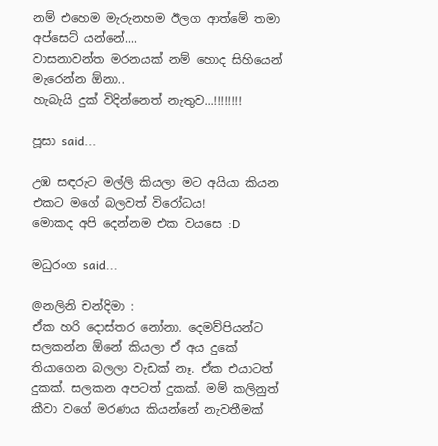නම් එහෙම මැරුනහම ඊලග ආත්මේ තමා අප්සෙට් යන්නේ....
වාසනාවන්ත මරනයක් නම් හොද සිහියෙන් මැරෙන්න ඕනා..
හැබැයි දුක් විදින්නෙත් නැතුව...!!!!!!!!

පූසා said...

උඹ සඳරුට මල්ලි කියලා මට අයියා කියන එකට මගේ බලවත් විරෝධය!
මොකද අපි දෙන්නම එක වයසෙ :D

මධුරංග said...

@නලිනි චන්දිමා :
ඒක හරි දොස්තර නෝනා. දෙමව්පියන්ට සලකන්න ඕනේ කියලා ඒ අය දුකේ තියාගෙන බලලා වැඩක් නෑ. ඒක එයාටත් දුකක්. සලකන අපටත් දුකක්. මම් කලිනුත් කීවා වගේ මරණය කියන්නේ නැවතීමක්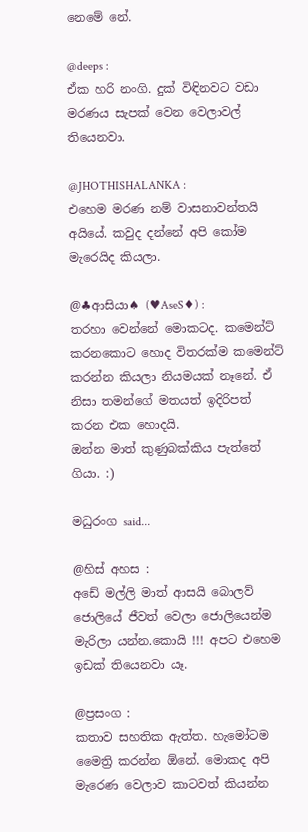නෙමේ නේ.

@deeps :
ඒක හරි නංගි. දුක් විඳිනවට වඩා මරණය සැපක් වෙන වෙලාවල් තියෙනවා.

@JHOTHISHALANKA :
එහෙම මරණ නම් වාසනාවන්තයි අයියේ. කවුද දන්නේ අපි කෝම මැරෙයිද කියලා.

@♣ආසියා♠ (♥AseS♦) :
තරහා වෙන්නේ මොකටද. කමෙන්ට් කරනකොට හොද විතරක්ම කමෙන්ට් කරන්න කියලා නියමයක් නෑනේ. ඒ නිසා තමන්ගේ මතයත් ඉදිරිපත් කරන එක හොදයි.
ඔන්න මාත් කුණුබක්කිය පැත්තේ ගියා. :)

මධුරංග said...

@හිස් අහස :
අඩේ මල්ලි මාත් ආසයි බොලව් ජොලියේ ජීවත් වෙලා ජොලියෙන්ම මැරිලා යන්න.කොයි !!! අපට එහෙම ඉඩක් තියෙනවා යෑ.

@ප්‍රසංග :
කතාව සහතික ඇත්ත. හැමෝටම මෛත්‍රි කරන්න ඕනේ. මොකද අපි මැරෙණ වෙලාව කාටවත් කියන්න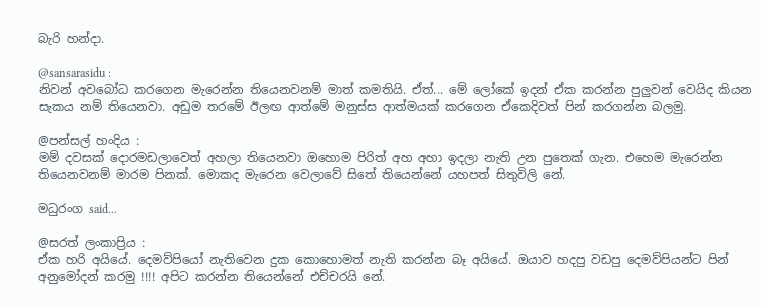බැරි හන්දා.

@sansarasidu :
නිවන් අවබෝධ කරගෙන මැරෙන්න තියෙනවනම් මාත් කමතියි. ඒත්... මේ ලෝකේ ඉදන් ඒක කරන්න පුලුවන් වෙයිද කියන සැකය නම් තියෙනවා. අඩුම තරමේ ඊලඟ ආත්මේ මනුස්ස ආත්මයක් කරගෙන ඒකෙදිවත් පින් කරගන්න බලමු.

@පන්සල් හංදිය :
මම් දවසක් දොරමඩලාවෙත් අහලා තියෙනවා ඔහොම පිරිත් අහ අහා ඉදලා නැති උන පුතෙක් ගැන. එහෙම මැරෙන්න තියෙනවනම් මාරම පිනක්. මොකද මැරෙන වෙලාවේ සිතේ තියෙන්නේ යහපත් සිතුවිලි නේ.

මධුරංග said...

@සරත් ලංකාප්‍රිය :
ඒක හරි අයියේ. දෙමව්පියෝ නැතිවෙන දුක කොහොමත් නැති කරන්න බෑ අයියේ. ඔයාව හදපු වඩපු දෙමව්පියන්ට පින් අනුමෝදන් කරමු !!!! අපිට කරන්න තියෙන්නේ එච්චරයි නේ.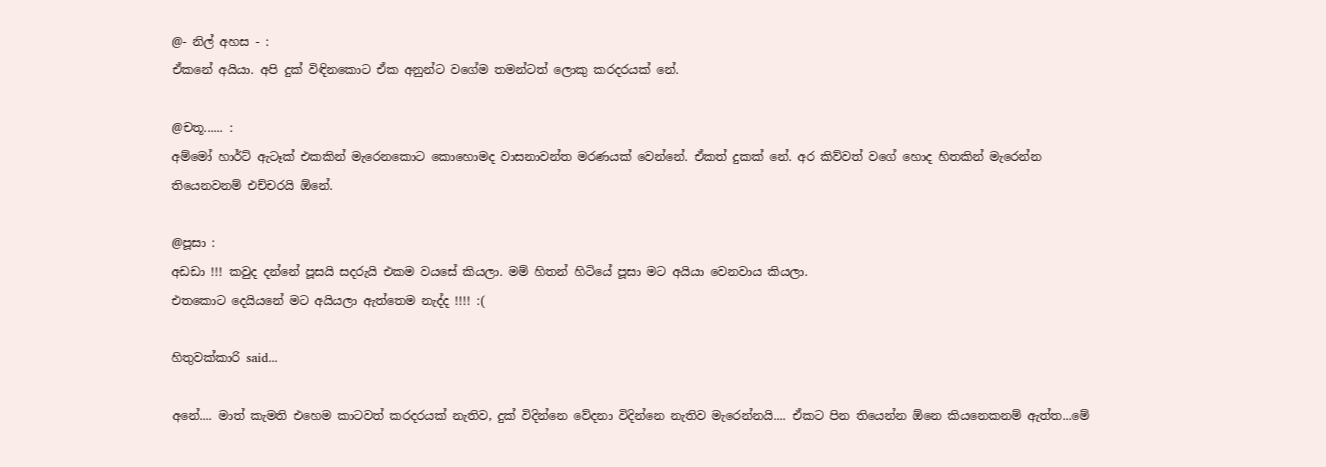@- නිල් අහස - :
ඒකනේ අයියා. අපි දුක් විඳිනකොට ඒක අනුන්ට වගේම තමන්ටත් ලොකු කරදරයක් නේ.

@චතූ...... :
අම්මෝ හාර්ට් ඇටෑක් එකකින් මැරෙනකොට කොහොමද වාසනාවන්ත මරණයක් වෙන්නේ. ඒකත් දුකක් නේ. අර කිව්වත් වගේ හොද හිතකින් මැරෙන්න තියෙනවනම් එච්චරයි ඕනේ.

@පූසා :
අඩඩා !!! කවුද දන්නේ පූසයි සදරුයි එකම වයසේ කියලා. මම් හිතන් හිටියේ පූසා මට අයියා වෙනවාය කියලා.
එතකොට දෙයියනේ මට අයියලා ඇත්තෙම නැද්ද !!!! :(

හිතුවක්කාරි said...

අනේ.... මාත් කැමති එහෙම කාටවත් කරදරයක් නැතිව, දුක් විදින්නෙ වේදනා විදින්නෙ නැතිව මැරෙන්නයි.... ඒකට පින තියෙන්න ඕනෙ කියනෙකනම් ඇත්ත...මේ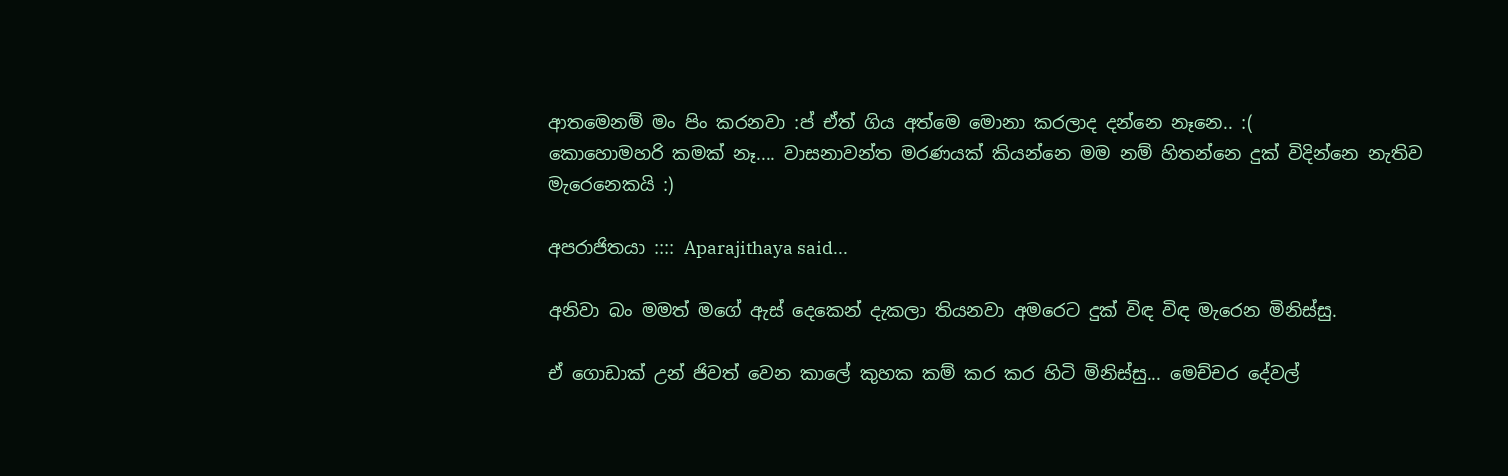ආතමෙනම් මං පිං කරනවා :ප් ඒත් ගිය අත්මෙ මොනා කරලාද දන්නෙ නෑනෙ.. :(
කොහොමහරි කමක් නෑ.... වාසනාවන්ත මරණයක් කියන්නෙ මම නම් හිතන්නෙ දුක් විදින්නෙ නැතිව මැරෙනෙකයි :)

අපරාජිතයා :::: Aparajithaya said...

අනිවා බං මමත් මගේ ඇස් දෙකෙන් දැකලා තියනවා අමරෙට දුක් විඳ විඳ මැරෙන මිනිස්සු.

ඒ ගොඩාක් උන් ජිවත් වෙන කාලේ කුහක කම් කර කර හිටි මිනිස්සු... මෙච්චර දේවල්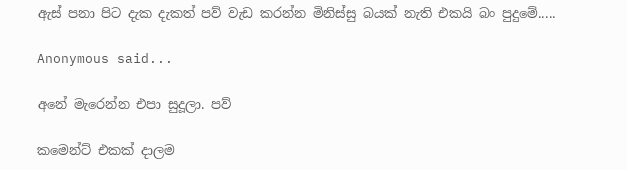ඇස් පනා පිට දැක දැකත් පව් වැඩ කරන්න මිනිස්සු බයක් නැති එකයි බං පුදුමේ.....

Anonymous said...

අනේ මැරෙන්න එපා සුදූලා. පව්

කමෙන්ට් එකක් දාලම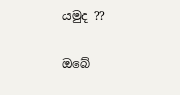යමුද ??

ඔබේ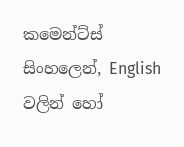කමෙන්ට්ස් සිංහලෙන්, English වලින් හෝ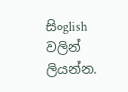සිංglish වලින් ලියන්න.